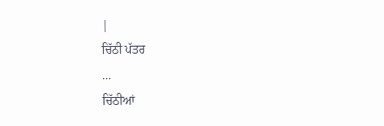|
ਚਿੱਠੀ ਪੱਤਰ
...
ਚਿੱਠੀਆਂ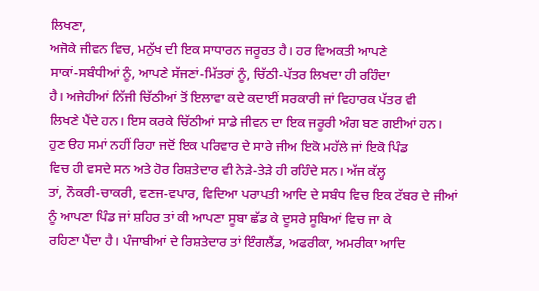ਲਿਖਣਾ,
ਅਜੋਕੇ ਜੀਵਨ ਵਿਚ, ਮਨੁੱਖ ਦੀ ਇਕ ਸਾਧਾਰਨ ਜਰੂਰਤ ਹੈ। ਹਰ ਵਿਅਕਤੀ ਆਪਣੇ
ਸਾਕਾਂ-ਸਬੰਧੀਆਂ ਨੂੰ, ਆਪਣੇ ਸੱਜਣਾਂ-ਮਿੱਤਰਾਂ ਨੂੰ, ਚਿੱਠੀ-ਪੱਤਰ ਲਿਖਦਾ ਹੀ ਰਹਿੰਦਾ
ਹੈ। ਅਜੇਹੀਆਂ ਨਿੱਜੀ ਚਿੱਠੀਆਂ ਤੋਂ ਇਲਾਵਾ ਕਦੇ ਕਦਾਈਂ ਸਰਕਾਰੀ ਜਾਂ ਵਿਹਾਰਕ ਪੱਤਰ ਵੀ
ਲਿਖਣੇ ਪੈਂਦੇ ਹਨ। ਇਸ ਕਰਕੇ ਚਿੱਠੀਆਂ ਸਾਡੇ ਜੀਵਨ ਦਾ ਇਕ ਜਰੂਰੀ ਅੰਗ ਬਣ ਗਈਆਂ ਹਨ।
ਹੁਣ ੳਹ ਸਮਾਂ ਨਹੀਂ ਰਿਹਾ ਜਦੋਂ ਇਕ ਪਰਿਵਾਰ ਦੇ ਸਾਰੇ ਜੀਅ ਇਕੋ ਮਹੱਲੇ ਜਾਂ ਇਕੋ ਪਿੰਡ
ਵਿਚ ਹੀ ਵਸਦੇ ਸਨ ਅਤੇ ਹੋਰ ਰਿਸ਼ਤੇਦਾਰ ਵੀ ਨੇਡ਼ੇ-ਤੇਡ਼ੇ ਹੀ ਰਹਿੰਦੇ ਸਨ। ਅੱਜ ਕੱਲ੍ਹ
ਤਾਂ, ਨੌਕਰੀ-ਚਾਕਰੀ, ਵਣਜ-ਵਪਾਰ, ਵਿਦਿਆ ਪਰਾਪਤੀ ਆਦਿ ਦੇ ਸਬੰਧ ਵਿਚ ਇਕ ਟੱਬਰ ਦੇ ਜੀਆਂ
ਨੂੰ ਆਪਣਾ ਪਿੰਡ ਜਾਂ ਸ਼ਹਿਰ ਤਾਂ ਕੀ ਆਪਣਾ ਸੂਬਾ ਛੱਡ ਕੇ ਦੂਸਰੇ ਸੂਬਿਆਂ ਵਿਚ ਜਾ ਕੇ
ਰਹਿਣਾ ਪੈਂਦਾ ਹੈ। ਪੰਜਾਬੀਆਂ ਦੇ ਰਿਸ਼ਤੇਦਾਰ ਤਾਂ ਇੰਗਲੈਂਡ, ਅਫਰੀਕਾ, ਅਮਰੀਕਾ ਆਦਿ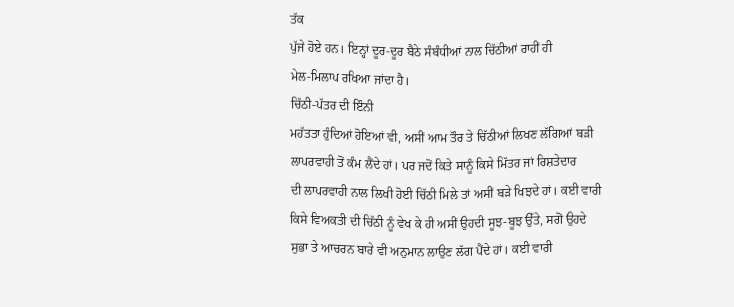ਤੱਕ
ਪੁੱਜੇ ਹੋਏ ਹਨ। ਇਨ੍ਹਾਂ ਦੂਰ-ਦੂਰ ਬੈਠੇ ਸੰਬੰਧੀਆਂ ਨਾਲ ਚਿੱਠੀਆਂ ਰਾਹੀਂ ਹੀ
ਮੇਲ-ਮਿਲਾਪ ਰਖਿਆ ਜਾਂਦਾ ਹੈ।
ਚਿੱਠੀ-ਪੱਤਰ ਦੀ ਇੰਨੀ
ਮਹੱਤਤਾ ਹੁੰਦਿਆਂ ਹੋਇਆਂ ਵੀ, ਅਸੀਂ ਆਮ ਤੌਰ ਤੇ ਚਿੱਠੀਆਂ ਲਿਖਣ ਲੱਗਿਆਂ ਬਡ਼ੀ
ਲਾਪਰਵਾਹੀ ਤੋਂ ਕੰਮ ਲੈਂਦੇ ਹਾਂ। ਪਰ ਜਦੋਂ ਕਿਤੇ ਸਾਨੂੰ ਕਿਸੇ ਮਿੱਤਰ ਜਾਂ ਰਿਸ਼ਤੇਦਾਰ
ਦੀ ਲਾਪਰਵਾਹੀ ਨਾਲ ਲਿਖੀ ਹੋਈ ਚਿੱਠੀ ਮਿਲੇ ਤਾਂ ਅਸੀਂ ਬਡ਼ੇ ਖਿਝਦੇ ਹਾਂ। ਕਈ ਵਾਰੀ
ਕਿਸੇ ਵਿਅਕਤੀ ਦੀ ਚਿੱਠੀ ਨੂੰ ਵੇਖ ਕੇ ਹੀ ਅਸੀਂ ਉਹਦੀ ਸੂਝ-ਬੂਝ ਉੱਤੇ, ਸਗੋਂ ਉਹਦੇ
ਸੁਭਾ ਤੇ ਆਚਰਨ ਬਾਰੇ ਵੀ ਅਨੁਮਾਨ ਲਾਉਣ ਲੱਗ ਪੈਂਦੇ ਹਾਂ। ਕਈ ਵਾਰੀ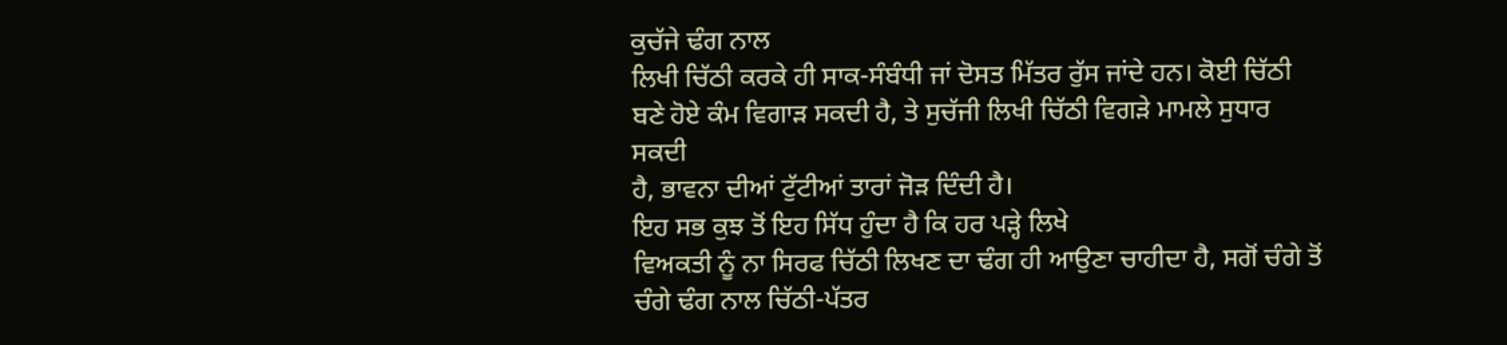ਕੁਚੱਜੇ ਢੰਗ ਨਾਲ
ਲਿਖੀ ਚਿੱਠੀ ਕਰਕੇ ਹੀ ਸਾਕ-ਸੰਬੰਧੀ ਜਾਂ ਦੋਸਤ ਮਿੱਤਰ ਰੁੱਸ ਜਾਂਦੇ ਹਨ। ਕੋਈ ਚਿੱਠੀ
ਬਣੇ ਹੋਏ ਕੰਮ ਵਿਗਾਡ਼ ਸਕਦੀ ਹੈ, ਤੇ ਸੁਚੱਜੀ ਲਿਖੀ ਚਿੱਠੀ ਵਿਗਡ਼ੇ ਮਾਮਲੇ ਸੁਧਾਰ ਸਕਦੀ
ਹੈ, ਭਾਵਨਾ ਦੀਆਂ ਟੁੱਟੀਆਂ ਤਾਰਾਂ ਜੋਡ਼ ਦਿੰਦੀ ਹੈ।
ਇਹ ਸਭ ਕੁਝ ਤੋਂ ਇਹ ਸਿੱਧ ਹੁੰਦਾ ਹੈ ਕਿ ਹਰ ਪਡ਼੍ਹੇ ਲਿਖੇ
ਵਿਅਕਤੀ ਨੂੰ ਨਾ ਸਿਰਫ ਚਿੱਠੀ ਲਿਖਣ ਦਾ ਢੰਗ ਹੀ ਆਉਣਾ ਚਾਹੀਦਾ ਹੈ, ਸਗੋਂ ਚੰਗੇ ਤੋਂ
ਚੰਗੇ ਢੰਗ ਨਾਲ ਚਿੱਠੀ-ਪੱਤਰ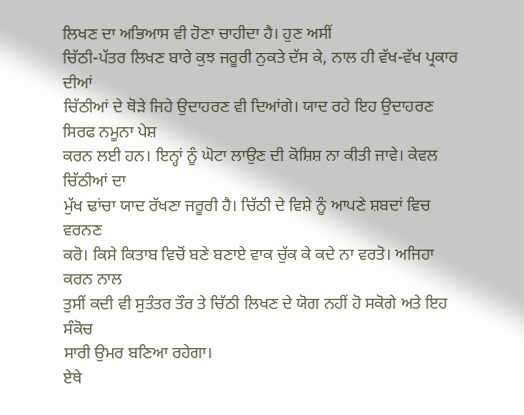ਲਿਖਣ ਦਾ ਅਭਿਆਸ ਵੀ ਹੋਣਾ ਚਾਹੀਦਾ ਹੈ। ਹੁਣ ਅਸੀਂ
ਚਿੱਠੀ-ਪੱਤਰ ਲਿਖਣ ਬਾਰੇ ਕੁਝ ਜਰੂਰੀ ਨੁਕਤੇ ਦੱਸ ਕੇ, ਨਾਲ ਹੀ ਵੱਖ-ਵੱਖ ਪ੍ਰਕਾਰ ਦੀਆਂ
ਚਿੱਠੀਆਂ ਦੇ ਥੋਡ਼ੇ ਜਿਹੇ ਉਦਾਹਰਣ ਵੀ ਦਿਆਂਗੇ। ਯਾਦ ਰਹੇ ਇਹ ਉਦਾਹਰਣ ਸਿਰਫ ਨਮੂਨਾ ਪੇਸ਼
ਕਰਨ ਲਈ ਹਨ। ਇਨ੍ਹਾਂ ਨੂੰ ਘੋਟਾ ਲਾਉਣ ਦੀ ਕੋਸ਼ਿਸ਼ ਨਾ ਕੀਤੀ ਜਾਵੇ। ਕੇਵਲ ਚਿੱਠੀਆਂ ਦਾ
ਮੁੱਖ ਢਾਂਚਾ ਯਾਦ ਰੱਖਣਾ ਜਰੂਰੀ ਹੈ। ਚਿੱਠੀ ਦੇ ਵਿਸ਼ੇ ਨੂੰ ਆਪਣੇ ਸ਼ਬਦਾਂ ਵਿਚ ਵਰਨਣ
ਕਰੋ। ਕਿਸੇ ਕਿਤਾਬ ਵਿਚੋਂ ਬਣੇ ਬਣਾਏ ਵਾਕ ਚੁੱਕ ਕੇ ਕਦੇ ਨਾ ਵਰਤੋ। ਅਜਿਹਾ ਕਰਨ ਨਾਲ
ਤੁਸੀਂ ਕਦੀ ਵੀ ਸੁਤੰਤਰ ਤੌਰ ਤੇ ਚਿੱਠੀ ਲਿਖਣ ਦੇ ਯੋਗ ਨਹੀਂ ਹੋ ਸਕੋਗੇ ਅਤੇ ਇਹ ਸੰਕੋਚ
ਸਾਰੀ ਉਮਰ ਬਣਿਆ ਰਹੇਗਾ।
ਏਥੇ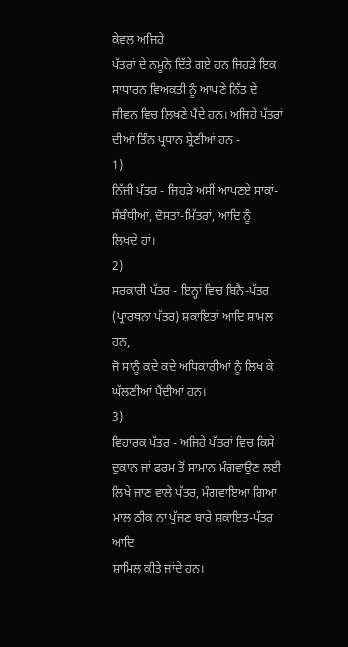ਕੇਵਲ ਅਜਿਹੇ
ਪੱਤਰਾਂ ਦੇ ਨਮੂਨੇ ਦਿੱਤੇ ਗਏ ਹਨ ਜਿਹਡ਼ੇ ਇਕ ਸਾਧਾਰਨ ਵਿਅਕਤੀ ਨੂੰ ਆਪਣੇ ਨਿੱਤ ਦੇ
ਜੀਵਨ ਵਿਚ ਲਿਖਣੇ ਪੈਂਦੇ ਹਨ। ਅਜਿਹੇ ਪੱਤਰਾਂ ਦੀਆਂ ਤਿੰਨ ਪ੍ਰਧਾਨ ਸ਼੍ਰੇਣੀਆਂ ਹਨ -
1)
ਨਿੱਜੀ ਪੱਤਰ - ਜਿਹਡ਼ੇ ਅਸੀਂ ਆਪਣਏ ਸਾਕਾਂ-ਸੰਬੰਧੀਆਂ, ਦੋਸਤਾਂ-ਮਿੱਤਰਾਂ, ਆਦਿ ਨੂੰ
ਲਿਖਦੇ ਹਾਂ।
2)
ਸਰਕਾਰੀ ਪੱਤਰ - ਇਨ੍ਹਾਂ ਵਿਚ ਬਿਨੈ-ਪੱਤਰ (ਪ੍ਰਾਰਥਨਾ ਪੱਤਰ) ਸ਼ਕਾਇਤਾਂ ਆਦਿ ਸ਼ਾਮਲ ਹਨ,
ਜੋ ਸਾਨੂੰ ਕਦੇ ਕਦੇ ਅਧਿਕਾਰੀਆਂ ਨੂੰ ਲਿਖ ਕੇ ਘੱਲਣੀਆਂ ਪੈਂਦੀਆਂ ਹਨ।
3)
ਵਿਹਾਰਕ ਪੱਤਰ - ਅਜਿਹੇ ਪੱਤਰਾਂ ਵਿਚ ਕਿਸੇ ਦੁਕਾਨ ਜਾਂ ਫਰਮ ਤੋਂ ਸਾਮਾਨ ਮੰਗਵਾਉਣ ਲਈ
ਲਿਖੇ ਜਾਣ ਵਾਲੇ ਪੱਤਰ, ਮੰਗਵਾਇਆ ਗਿਆ ਮਾਲ ਠੀਕ ਨਾ ਪੁੱਜਣ ਬਾਰੇ ਸ਼ਕਾਇਤ-ਪੱਤਰ ਆਦਿ
ਸ਼ਾਮਿਲ ਕੀਤੇ ਜਾਂਦੇ ਹਨ।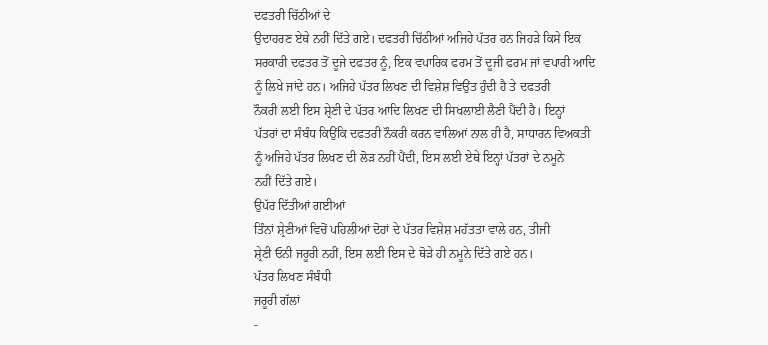ਦਫਤਰੀ ਚਿੱਠੀਆਂ ਦੇ
ਉਦਾਹਰਣ ਏਥੇ ਨਹੀਂ ਦਿੱਤੇ ਗਏ। ਦਫਤਰੀ ਚਿੱਠੀਆਂ ਅਜਿਹੇ ਪੱਤਰ ਹਨ ਜਿਹਡ਼ੇ ਕਿਸੇ ਇਕ
ਸਰਕਾਰੀ ਦਫਤਰ ਤੋਂ ਦੂਜੇ ਦਫਤਰ ਨੂੰ, ਇਕ ਵਪਾਰਿਕ ਫਰਮ ਤੋਂ ਦੂਜੀ ਫਰਮ ਜਾਂ ਵਪਾਰੀ ਆਦਿ
ਨੂੰ ਲਿਖੇ ਜਾਂਦੇ ਹਨ। ਅਜਿਹੇ ਪੱਤਰ ਲਿਖਣ ਦੀ ਵਿਸ਼ੇਸ਼ ਵਿਉਂਤ ਹੁੰਦੀ ਹੈ ਤੇ ਦਫਤਰੀ
ਨੌਕਰੀ ਲਈ ਇਸ ਸ਼੍ਰੇਣੀ ਦੇ ਪੱਤਰ ਆਦਿ ਲਿਖਣ ਦੀ ਸਿਖਲਾਈ ਲੈਣੀ ਪੈਂਦੀ ਹੈ। ਇਨ੍ਹਾਂ
ਪੱਤਰਾਂ ਦਾ ਸੰਬੰਧ ਕਿਉਂਕਿ ਦਫਤਰੀ ਨੌਕਰੀ ਕਰਨ ਵਾਲਿਆਂ ਨਾਲ ਹੀ ਹੈ, ਸਾਧਾਰਨ ਵਿਅਕਤੀ
ਨੂੰ ਅਜਿਹੇ ਪੱਤਰ ਲਿਖਣ ਦੀ ਲੋਡ਼ ਨਹੀਂ ਪੈਂਦੀ, ਇਸ ਲਈ ਏਥੇ ਇਨ੍ਹਾਂ ਪੱਤਰਾਂ ਦੇ ਨਮੂਨੇ
ਨਹੀਂ ਦਿੱਤੇ ਗਏ।
ਉਪੱਰ ਦਿੱਤੀਆਂ ਗਈਆਂ
ਤਿੰਨਾਂ ਸ਼੍ਰੇਣੀਆਂ ਵਿਚੋਂ ਪਹਿਲੀਆਂ ਦੋਹਾਂ ਦੇ ਪੱਤਰ ਵਿਸ਼ੇਸ਼ ਮਹੱਤਤਾ ਵਾਲੇ ਹਨ, ਤੀਜੀ
ਸ਼੍ਰੇਣੀ ਓਨੀ ਜਰੂਰੀ ਨਹੀਂ, ਇਸ ਲਈ ਇਸ ਦੇ ਥੋਡ਼ੇ ਹੀ ਨਮੂਨੇ ਦਿੱਤੇ ਗਏ ਹਨ।
ਪੱਤਰ ਲਿਖਣ ਸੰਬੰਧੀ
ਜਰੂਰੀ ਗੱਲਾਂ
-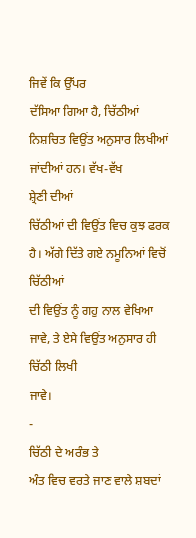ਜਿਵੇਂ ਕਿ ਉੱਪਰ
ਦੱਸਿਆ ਗਿਆ ਹੈ, ਚਿੱਠੀਆਂ ਨਿਸ਼ਚਿਤ ਵਿਉਂਤ ਅਨੁਸਾਰ ਲਿਖੀਆਂ ਜਾਂਦੀਆਂ ਹਨ। ਵੱਖ-ਵੱਖ
ਸ਼੍ਰੇਣੀ ਦੀਆਂ
ਚਿੱਠੀਆਂ ਦੀ ਵਿਉਂਤ ਵਿਚ ਕੁਝ ਫਰਕ ਹੈ। ਅੱਗੇ ਦਿੱਤੇ ਗਏ ਨਮੂਨਿਆਂ ਵਿਚੋਂ ਚਿੱਠੀਆਂ
ਦੀ ਵਿਉਂਤ ਨੂੰ ਗਹੁ ਨਾਲ ਵੇਖਿਆ ਜਾਵੇ, ਤੇ ਏਸੇ ਵਿਉਂਤ ਅਨੁਸਾਰ ਹੀ ਚਿੱਠੀ ਲਿਖੀ
ਜਾਵੇ।
-
ਚਿੱਠੀ ਦੇ ਅਰੰਭ ਤੇ
ਅੰਤ ਵਿਚ ਵਰਤੇ ਜਾਣ ਵਾਲੇ ਸ਼ਬਦਾਂ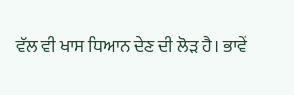ਵੱਲ ਵੀ ਖਾਸ ਧਿਆਨ ਦੇਣ ਦੀ ਲੋਡ਼ ਹੈ। ਭਾਵੇਂ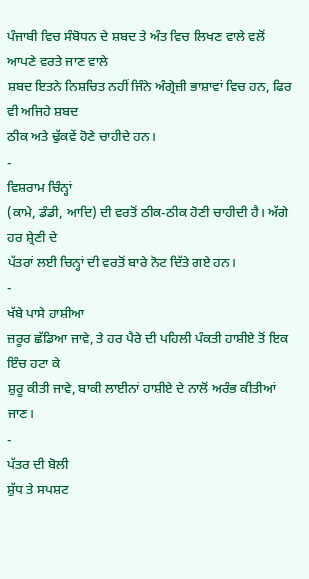ਪੰਜਾਬੀ ਵਿਚ ਸੰਬੋਧਨ ਦੇ ਸ਼ਬਦ ਤੇ ਅੰਤ ਵਿਚ ਲਿਖਣ ਵਾਲੇ ਵਲੋਂ ਆਪਣੇ ਵਰਤੇ ਜਾਣ ਵਾਲੇ
ਸ਼ਬਦ ਇਤਨੇ ਨਿਸ਼ਚਿਤ ਨਹੀਂ ਜਿੰਨੇ ਅੰਗ੍ਰੇਜ਼ੀ ਭਾਸ਼ਾਵਾਂ ਵਿਚ ਹਨ, ਫਿਰ ਵੀ ਅਜਿਹੇ ਸ਼ਬਦ
ਠੀਕ ਅਤੇ ਢੁੱਕਵੇਂ ਹੋਣੇ ਚਾਹੀਦੇ ਹਨ।
-
ਵਿਸ਼ਰਾਮ ਚਿੰਨ੍ਹਾਂ
(ਕਾਮੇ, ਡੰਡੀ, ਆਦਿ) ਦੀ ਵਰਤੋਂ ਠੀਕ-ਠੀਕ ਹੋਣੀ ਚਾਹੀਦੀ ਹੈ। ਅੱਗੇ ਹਰ ਸ਼੍ਰੇਣੀ ਦੇ
ਪੱਤਰਾਂ ਲਈ ਚਿਨ੍ਹਾਂ ਦੀ ਵਰਤੋਂ ਬਾਰੇ ਨੋਟ ਦਿੱਤੇ ਗਏ ਹਨ।
-
ਖੱਬੇ ਪਾਸੇ ਹਾਸ਼ੀਆ
ਜ਼ਰੂਰ ਛੱਡਿਆ ਜਾਵੇ, ਤੇ ਹਰ ਪੈਰੇ ਦੀ ਪਹਿਲੀ ਪੰਕਤੀ ਹਾਸ਼ੀਏ ਤੋਂ ਇਕ ਇੰਚ ਹਟਾ ਕੇ
ਸ਼ੁਰੂ ਕੀਤੀ ਜਾਵੇ, ਬਾਕੀ ਲਾਈਨਾਂ ਹਾਸ਼ੀਏ ਦੇ ਨਾਲੋਂ ਅਰੰਭ ਕੀਤੀਆਂ ਜਾਣ।
-
ਪੱਤਰ ਦੀ ਬੋਲੀ
ਸ਼ੁੱਧ ਤੇ ਸਪਸ਼ਟ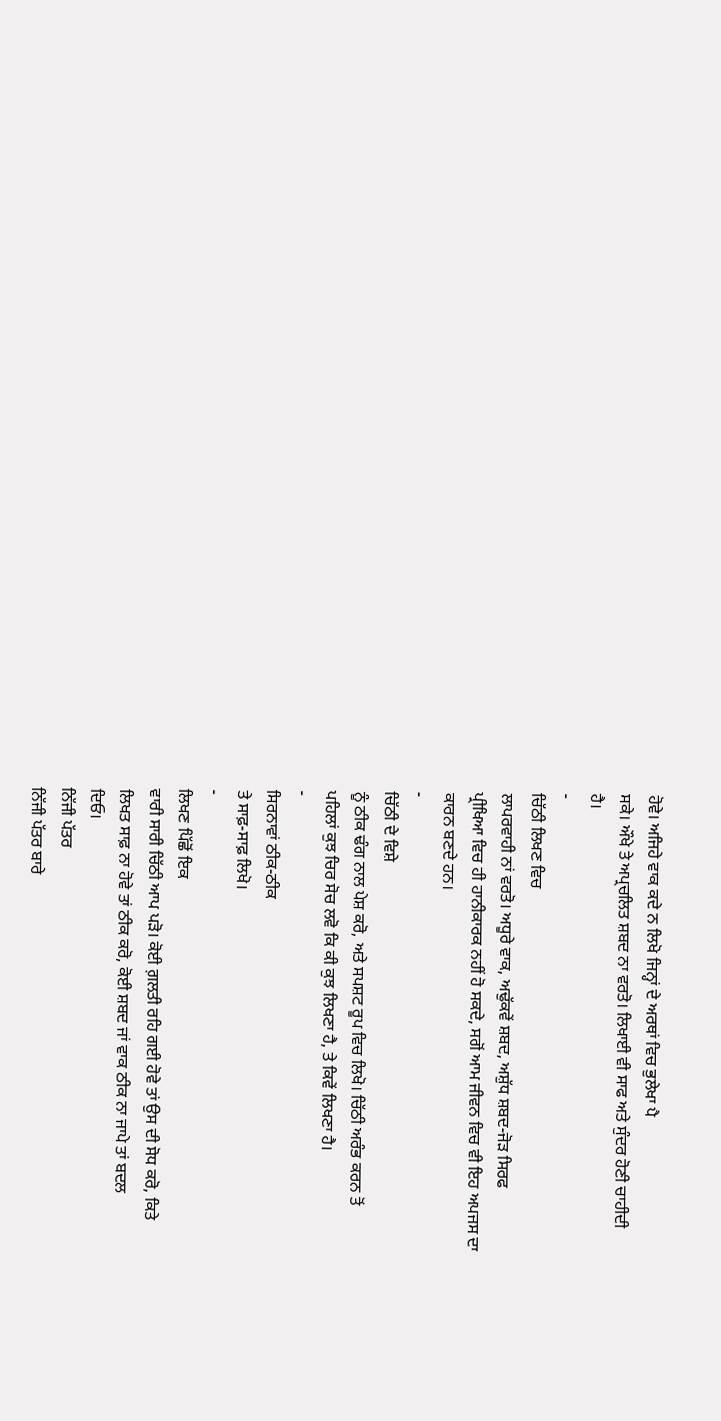ਹੋਵੇ। ਅਜਿਹੇ ਵਾਕ ਕਦੇ ਨ ਲਿਖੋ ਜਿਨ੍ਹਾਂ ਦੇ ਅਰਥਾਂ ਵਿਚ ਭੁਲੇਖਾ ਪੈ
ਸਕੇ। ਔਖੇ ਤੇ ਅਪ੍ਰਚਲਿਤ ਸ਼ਬਦ ਨਾ ਵਰਤੋ। ਲਿਖਾਈ ਵੀ ਸਾਫ ਅਤੇ ਸੁੰਦਰ ਹੋਣੀ ਚਾਹੀਦੀ
ਹੈ।
-
ਚਿੱਠੀ ਲਿਖਣ ਵਿਚ
ਲਾਪਰਵਾਹੀ ਨਾਂ ਵਰਤੋ। ਅਧੂਰੇ ਵਾਕ, ਅਢੁੱਕਵੇਂ ਸ਼ਬਦ, ਅਸ਼ੁੱਧ ਸ਼ਬਦ-ਜੋਡ਼ ਸਿਰਫ
ਪ੍ਰੀਖਿਆ ਵਿਚ ਹੀ ਹਾਨੀਕਾਰਕ ਨਹੀਂ ਹੋ ਸਕਦੇ, ਸਗੋਂ ਆਮ ਜੀਵਨ ਵਿਚ ਵੀ ਇਹ ਅਪਜਸ ਦਾ
ਕਾਰਨ ਬਣਦੇ ਹਨ।
-
ਚਿੱਠੀ ਦੇ ਵਿਸ਼ੇ
ਨੂੰ ਠੀਕ ਢੰਗ ਨਾਲ ਪੇਸ਼ ਕਰੋ, ਅਤੇ ਸਪਸ਼ਟ ਰੂਪ ਵਿਚ ਲਿਖੋ। ਚਿੱਠੀ ਅਰੰਭ ਕਰਨ ਤੋਂ
ਪਹਿਲਾਂ ਕੁਝ ਚਿਰ ਸੋਚ ਲਵੋ ਕਿ ਕੀ ਕੁਝ ਲਿਖਣਾ ਹੈ, ਤੇ ਕਿਵੇਂ ਲਿਖਣਾ ਹੈ।
-
ਸਿਰਨਾਵਾਂ ਠੀਕ-ਠੀਕ
ਤੇ ਸਾਫ਼-ਸਾਫ਼ ਲਿਖੋ।
-
ਲਿਖਣ ਪਿੱਛੋਂ ਇਕ
ਵਾਰੀ ਸਾਰੀ ਚਿੱਠੀ ਆਪ ਪਡ਼ੋ। ਕੋਈ ਗ਼ਲਤੀ ਰਹਿ ਗਈ ਹੋਵੇ ਤਾਂ ਉਸ ਦੀ ਸੋਧ ਕਰੋ, ਕਿਤੇ
ਲਿਖਤ ਸਾਫ਼ ਨਾ ਹੋਵੇ ਤਾਂ ਠੀਕ ਕਰੋ, ਕੋਈ ਸ਼ਬਦ ਜਾਂ ਵਾਕ ਠੀਕ ਨਾ ਜਾਪੇ ਤਾਂ ਬਦਲ
ਦਿਓ।
ਨਿੱਜੀ ਪੱਤਰ
ਨਿੱਜੀ ਪੱਤਰ ਬਾਰੇ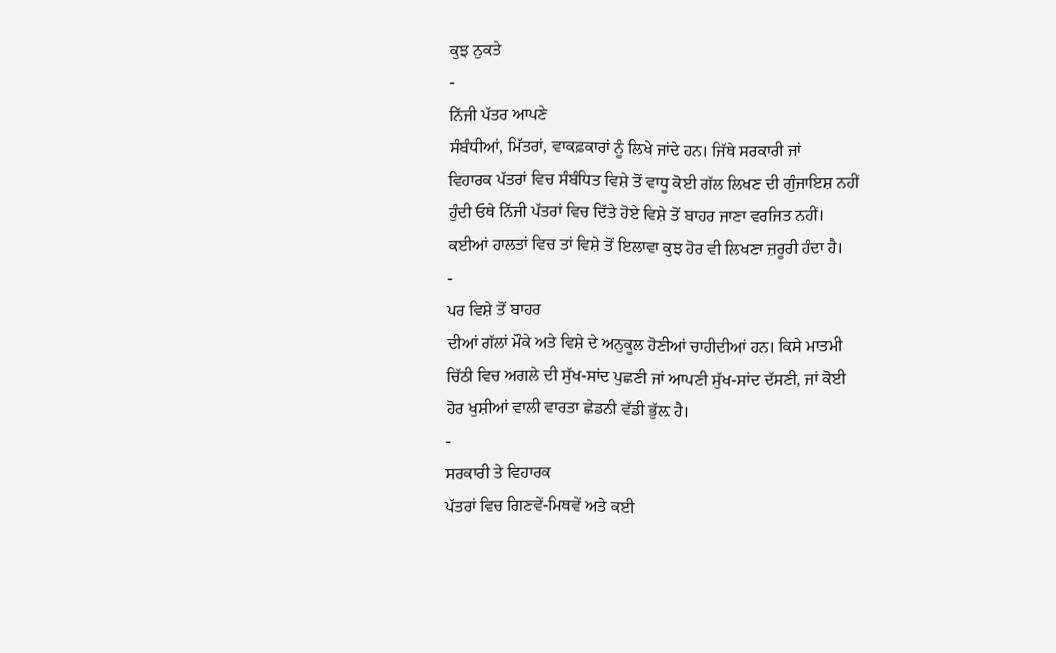ਕੁਝ ਨੁਕਤੇ
-
ਨਿੱਜੀ ਪੱਤਰ ਆਪਣੇ
ਸੰਬੰਧੀਆਂ, ਮਿੱਤਰਾਂ, ਵਾਕਫ਼ਕਾਰਾਂ ਨੂੰ ਲਿਖੇ ਜਾਂਦੇ ਹਨ। ਜਿੱਥੇ ਸਰਕਾਰੀ ਜਾਂ
ਵਿਹਾਰਕ ਪੱਤਰਾਂ ਵਿਚ ਸੰਬੰਧਿਤ ਵਿਸ਼ੇ ਤੋਂ ਵਾਧੂ ਕੋਈ ਗੱਲ ਲਿਖਣ ਦੀ ਗੁੰਜਾਇਸ਼ ਨਹੀਂ
ਹੁੰਦੀ ਓਥੇ ਨਿੱਜੀ ਪੱਤਰਾਂ ਵਿਚ ਦਿੱਤੇ ਹੋਏ ਵਿਸ਼ੇ ਤੋਂ ਬਾਹਰ ਜਾਣਾ ਵਰਜਿਤ ਨਹੀਂ।
ਕਈਆਂ ਹਾਲਤਾਂ ਵਿਚ ਤਾਂ ਵਿਸ਼ੇ ਤੋਂ ਇਲਾਵਾ ਕੁਝ ਹੋਰ ਵੀ ਲਿਖਣਾ ਜ਼ਰੂਰੀ ਹੰਦਾ ਹੈ।
-
ਪਰ ਵਿਸ਼ੇ ਤੋਂ ਬਾਹਰ
ਦੀਆਂ ਗੱਲਾਂ ਮੌਕੇ ਅਤੇ ਵਿਸ਼ੇ ਦੇ ਅਨੁਕੂਲ ਹੋਣੀਆਂ ਚਾਹੀਦੀਆਂ ਹਨ। ਕਿਸੇ ਮਾਤਮੀ
ਚਿੱਠੀ ਵਿਚ ਅਗਲੇ ਦੀ ਸੁੱਖ-ਸਾਂਦ ਪੁਛਣੀ ਜਾਂ ਆਪਣੀ ਸੁੱਖ-ਸਾਂਦ ਦੱਸਣੀ, ਜਾਂ ਕੋਈ
ਹੋਰ ਖੁਸ਼ੀਆਂ ਵਾਲੀ ਵਾਰਤਾ ਛੇਡਨੀ ਵੱਡੀ ਭੁੱਲ਼ ਹੈ।
-
ਸਰਕਾਰੀ ਤੇ ਵਿਹਾਰਕ
ਪੱਤਰਾਂ ਵਿਚ ਗਿਣਵੇਂ-ਮਿਥਵੇਂ ਅਤੇ ਕਈ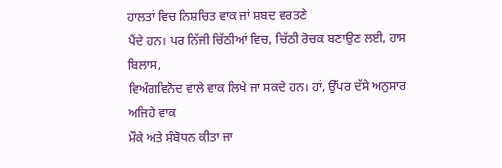ਹਾਲਤਾਂ ਵਿਚ ਨਿਸ਼ਚਿਤ ਵਾਕ ਜਾਂ ਸ਼ਬਦ ਵਰਤਣੇ
ਪੈਂਦੇ ਹਨ। ਪਰ ਨਿੱਜੀ ਚਿੱਠੀਆਂ ਵਿਚ, ਚਿੱਠੀ ਰੋਚਕ ਬਣਾਉਣ ਲਈ, ਹਾਸ ਬਿਲਾਸ,
ਵਿਅੰਗਵਿਨੋਦ ਵਾਲੇ ਵਾਕ ਲਿਖੇ ਜਾ ਸਕਦੇ ਹਨ। ਹਾਂ, ਉੱਪਰ ਦੱਸੇ ਅਨੁਸਾਰ ਅਜਿਹੇ ਵਾਕ
ਮੌਕੇ ਅਤੇ ਸੰਬੋਧਨ ਕੀਤਾ ਜਾ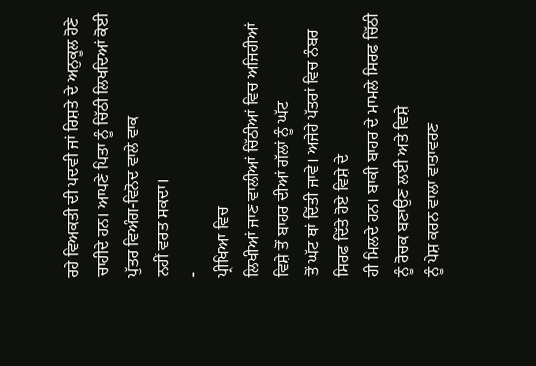ਰਹੇ ਵਿਅਕਤੀ ਦੀ ਪਦਵੀ ਜਾਂ ਰਿਸ਼ਤੇ ਦੇ ਅਨੁਕੂਲ ਹੋਣੇ
ਚਾਹੀਦੇ ਹਨ। ਆਪਣੇ ਪਿਤਾ ਨੂੰ ਚਿੱਠੀ ਲਿਖਦਿਆਂ ਕੋਈ ਪੁੱਤਰ ਵਿਅੰਗ-ਵਿਨੋਦ ਵਾਲੇ ਵਾਕ
ਨਹੀਂ ਵਰਤ ਸਕਦਾ।
-
ਪ੍ਰੀਖਿਆ ਵਿਚ
ਲਿਖੀਆਂ ਜਾਣ ਵਾਲੀਆਂ ਚਿੱਠੀਆਂ ਵਿਚ ਅਜਿਹੀਆਂ ਵਿਸ਼ੇ ਤੋਂ ਬਾਹਰ ਦੀਆਂ ਗੱਲਾਂ ਨੂੰ ਘੱਟ
ਤੋਂ ਘੱਟ ਥਾਂ ਦਿੱਤੀ ਜਾਵੇ। ਅਜੇਹੇ ਪੱਤਰਾਂ ਵਿਚ ਨੰਬਰ ਸਿਰਫ ਦਿੱਤੇ ਹੋਏ ਵਿਸ਼ੇ ਦੇ
ਹੀ ਮਿਲਦੇ ਹਨ। ਬਾਕੀ ਬਾਹਰ ਦੇ ਮਾਮਲੇ ਸਿਰਫ ਚਿੱਠੀ ਨੂੰ ਰੋਚਕ ਬਣਾਉਣ ਲਈ ਅਤੇ ਵਿਸ਼ੇ
ਨੂੰ ਪੇਸ਼ ਕਰਨ ਵਾਲਾ ਵਾਤਾਵਰਣ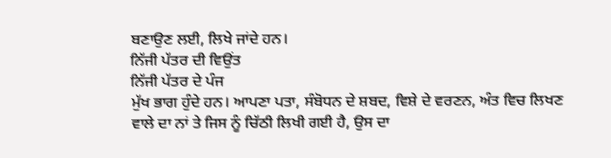ਬਣਾਉਣ ਲਈ, ਲਿਖੇ ਜਾਂਦੇ ਹਨ।
ਨਿੱਜੀ ਪੱਤਰ ਦੀ ਵਿਉਂਤ
ਨਿੱਜੀ ਪੱਤਰ ਦੇ ਪੰਜ
ਮੁੱਖ ਭਾਗ ਹੁੰਦੇ ਹਨ। ਆਪਣਾ ਪਤਾ, ਸੰਬੋਧਨ ਦੇ ਸ਼ਬਦ, ਵਿਸ਼ੇ ਦੇ ਵਰਣਨ, ਅੰਤ ਵਿਚ ਲਿਖਣ
ਵਾਲੇ ਦਾ ਨਾਂ ਤੇ ਜਿਸ ਨੂੰ ਚਿੱਠੀ ਲਿਖੀ ਗਈ ਹੈ, ਉਸ ਦਾ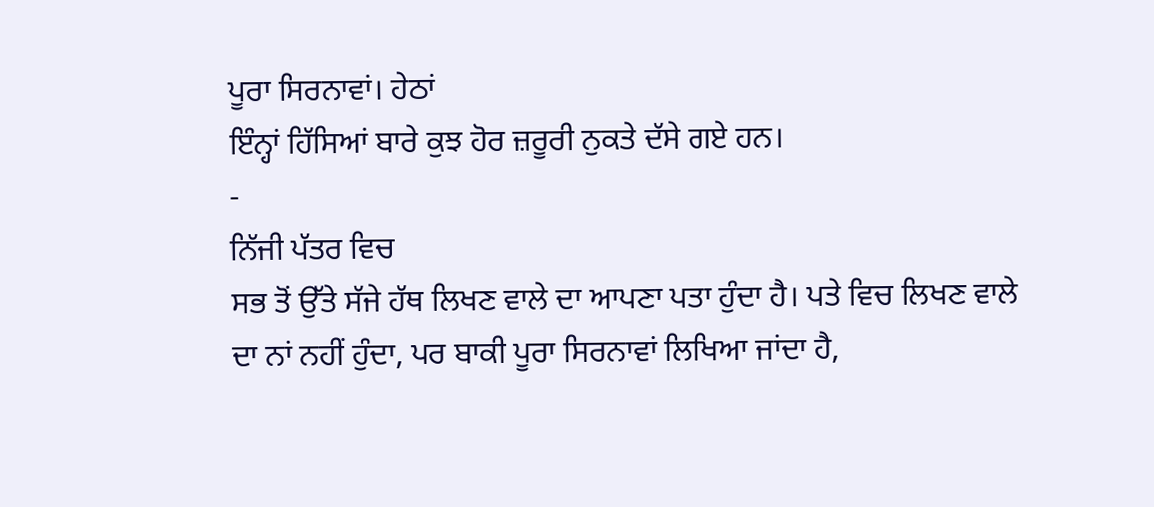ਪੂਰਾ ਸਿਰਨਾਵਾਂ। ਹੇਠਾਂ
ਇੰਨ੍ਹਾਂ ਹਿੱਸਿਆਂ ਬਾਰੇ ਕੁਝ ਹੋਰ ਜ਼ਰੂਰੀ ਨੁਕਤੇ ਦੱਸੇ ਗਏ ਹਨ।
-
ਨਿੱਜੀ ਪੱਤਰ ਵਿਚ
ਸਭ ਤੋਂ ਉੱਤੇ ਸੱਜੇ ਹੱਥ ਲਿਖਣ ਵਾਲੇ ਦਾ ਆਪਣਾ ਪਤਾ ਹੁੰਦਾ ਹੈ। ਪਤੇ ਵਿਚ ਲਿਖਣ ਵਾਲੇ
ਦਾ ਨਾਂ ਨਹੀਂ ਹੁੰਦਾ, ਪਰ ਬਾਕੀ ਪੂਰਾ ਸਿਰਨਾਵਾਂ ਲਿਖਿਆ ਜਾਂਦਾ ਹੈ,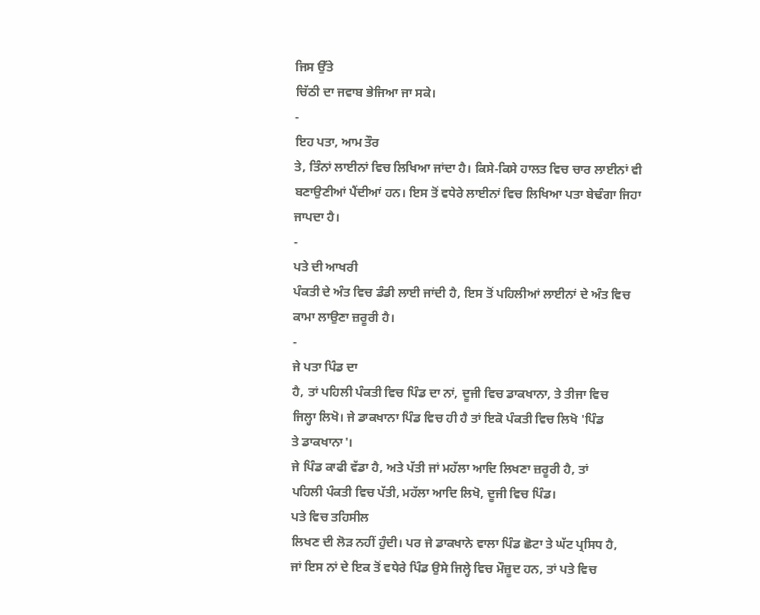ਜਿਸ ਉੱਤੇ
ਚਿੱਠੀ ਦਾ ਜਵਾਬ ਭੇਜਿਆ ਜਾ ਸਕੇ।
-
ਇਹ ਪਤਾ, ਆਮ ਤੌਰ
ਤੇ, ਤਿੰਨਾਂ ਲਾਈਨਾਂ ਵਿਚ ਲਿਖਿਆ ਜਾਂਦਾ ਹੈ। ਕਿਸੇ-ਕਿਸੇ ਹਾਲਤ ਵਿਚ ਚਾਰ ਲਾਈਨਾਂ ਵੀ
ਬਣਾਉਣੀਆਂ ਪੈਂਦੀਆਂ ਹਨ। ਇਸ ਤੋਂ ਵਧੇਰੇ ਲਾਈਨਾਂ ਵਿਚ ਲਿਖਿਆ ਪਤਾ ਬੇਢੰਗਾ ਜਿਹਾ
ਜਾਪਦਾ ਹੈ।
-
ਪਤੇ ਦੀ ਆਖਰੀ
ਪੰਕਤੀ ਦੇ ਅੰਤ ਵਿਚ ਡੰਡੀ ਲਾਈ ਜਾਂਦੀ ਹੈ, ਇਸ ਤੋਂ ਪਹਿਲੀਆਂ ਲਾਈਨਾਂ ਦੇ ਅੰਤ ਵਿਚ
ਕਾਮਾ ਲਾਉਣਾ ਜ਼ਰੂਰੀ ਹੈ।
-
ਜੇ ਪਤਾ ਪਿੰਡ ਦਾ
ਹੈ, ਤਾਂ ਪਹਿਲੀ ਪੰਕਤੀ ਵਿਚ ਪਿੰਡ ਦਾ ਨਾਂ, ਦੂਜੀ ਵਿਚ ਡਾਕਖਾਨਾ, ਤੇ ਤੀਜਾ ਵਿਚ
ਜਿਲ੍ਹਾ ਲਿਖੋ। ਜੇ ਡਾਕਖਾਨਾ ਪਿੰਡ ਵਿਚ ਹੀ ਹੈ ਤਾਂ ਇਕੋ ਪੰਕਤੀ ਵਿਚ ਲਿਖੋ 'ਪਿੰਡ
ਤੇ ਡਾਕਖਾਨਾ'।
ਜੇ ਪਿੰਡ ਕਾਫੀ ਵੱਡਾ ਹੈ, ਅਤੇ ਪੱਤੀ ਜਾਂ ਮਹੱਲਾ ਆਦਿ ਲਿਖਣਾ ਜ਼ਰੂਰੀ ਹੈ, ਤਾਂ
ਪਹਿਲੀ ਪੰਕਤੀ ਵਿਚ ਪੱਤੀ, ਮਹੱਲਾ ਆਦਿ ਲਿਖੋ, ਦੂਜੀ ਵਿਚ ਪਿੰਡ।
ਪਤੇ ਵਿਚ ਤਹਿਸੀਲ
ਲਿਖਣ ਦੀ ਲੋਡ਼ ਨਹੀਂ ਹੁੰਦੀ। ਪਰ ਜੇ ਡਾਕਖਾਨੇ ਵਾਲਾ ਪਿੰਡ ਛੋਟਾ ਤੇ ਘੱਟ ਪ੍ਰਸਿਧ ਹੈ,
ਜਾਂ ਇਸ ਨਾਂ ਦੇ ਇਕ ਤੋਂ ਵਧੇਰੇ ਪਿੰਡ ਉਸੇ ਜਿਲ੍ਹੇ ਵਿਚ ਮੌਜ਼ੂਦ ਹਨ, ਤਾਂ ਪਤੇ ਵਿਚ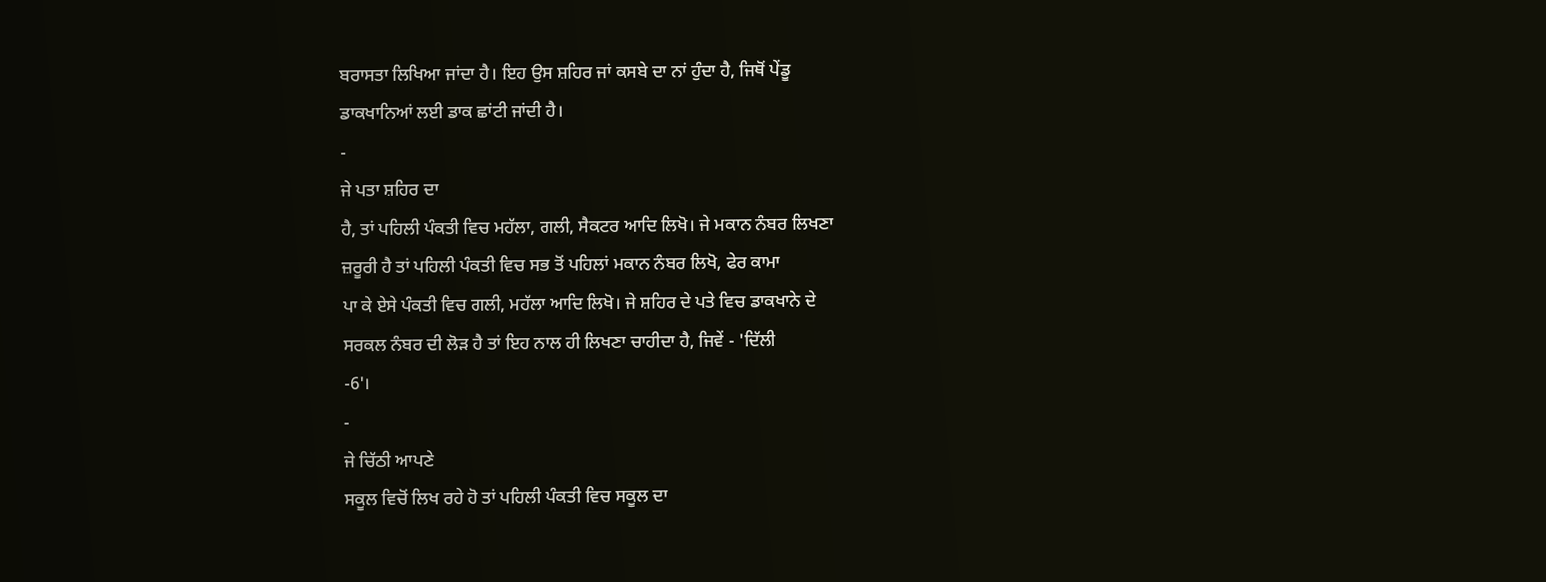ਬਰਾਸਤਾ ਲਿਖਿਆ ਜਾਂਦਾ ਹੈ। ਇਹ ਉਸ ਸ਼ਹਿਰ ਜਾਂ ਕਸਬੇ ਦਾ ਨਾਂ ਹੁੰਦਾ ਹੈ, ਜਿਥੋਂ ਪੇਂਡੂ
ਡਾਕਖਾਨਿਆਂ ਲਈ ਡਾਕ ਛਾਂਟੀ ਜਾਂਦੀ ਹੈ।
-
ਜੇ ਪਤਾ ਸ਼ਹਿਰ ਦਾ
ਹੈ, ਤਾਂ ਪਹਿਲੀ ਪੰਕਤੀ ਵਿਚ ਮਹੱਲਾ, ਗਲੀ, ਸੈਕਟਰ ਆਦਿ ਲਿਖੋ। ਜੇ ਮਕਾਨ ਨੰਬਰ ਲਿਖਣਾ
ਜ਼ਰੂਰੀ ਹੈ ਤਾਂ ਪਹਿਲੀ ਪੰਕਤੀ ਵਿਚ ਸਭ ਤੋਂ ਪਹਿਲਾਂ ਮਕਾਨ ਨੰਬਰ ਲਿਖੋ, ਫੇਰ ਕਾਮਾ
ਪਾ ਕੇ ਏਸੇ ਪੰਕਤੀ ਵਿਚ ਗਲੀ, ਮਹੱਲਾ ਆਦਿ ਲਿਖੋ। ਜੇ ਸ਼ਹਿਰ ਦੇ ਪਤੇ ਵਿਚ ਡਾਕਖਾਨੇ ਦੇ
ਸਰਕਲ ਨੰਬਰ ਦੀ ਲੋਡ਼ ਹੈ ਤਾਂ ਇਹ ਨਾਲ ਹੀ ਲਿਖਣਾ ਚਾਹੀਦਾ ਹੈ, ਜਿਵੇਂ - 'ਦਿੱਲੀ
-6'।
-
ਜੇ ਚਿੱਠੀ ਆਪਣੇ
ਸਕੂਲ ਵਿਚੋਂ ਲਿਖ ਰਹੇ ਹੋ ਤਾਂ ਪਹਿਲੀ ਪੰਕਤੀ ਵਿਚ ਸਕੂਲ ਦਾ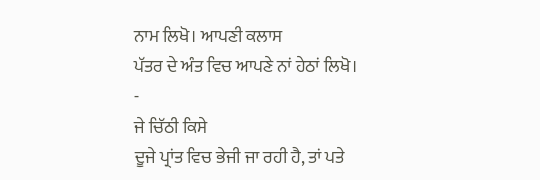ਨਾਮ ਲਿਖੋ। ਆਪਣੀ ਕਲਾਸ
ਪੱਤਰ ਦੇ ਅੰਤ ਵਿਚ ਆਪਣੇ ਨਾਂ ਹੇਠਾਂ ਲਿਖੋ।
-
ਜੇ ਚਿੱਠੀ ਕਿਸੇ
ਦੂਜੇ ਪ੍ਰਾਂਤ ਵਿਚ ਭੇਜੀ ਜਾ ਰਹੀ ਹੈ, ਤਾਂ ਪਤੇ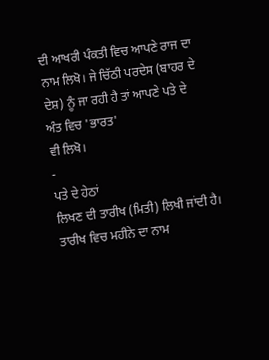ਦੀ ਆਖਰੀ ਪੰਕਤੀ ਵਿਚ ਆਪਣੇ ਰਾਜ ਦਾ
ਨਾਮ ਲਿਖੋ। ਜੇ ਚਿੱਠੀ ਪਰਦੇਸ (ਬਾਹਰ ਦੇ ਦੇਸ਼) ਨੂੰ ਜਾ ਰਹੀ ਹੈ ਤਾਂ ਆਪਣੇ ਪਤੇ ਦੇ
ਅੰਤ ਵਿਚ 'ਭਾਰਤ'
ਵੀ ਲਿਖੋ।
-
ਪਤੇ ਦੇ ਹੇਠਾਂ
ਲਿਖਣ ਦੀ ਤਾਰੀਖ (ਮਿਤੀ) ਲਿਖੀ ਜਾਂਦੀ ਹੈ। ਤਾਰੀਖ ਵਿਚ ਮਹੀਨੇ ਦਾ ਨਾਮ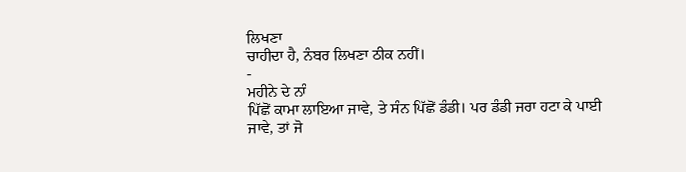ਲਿਖਣਾ
ਚਾਹੀਦਾ ਹੈ, ਨੰਬਰ ਲਿਖਣਾ ਠੀਕ ਨਹੀਂ।
-
ਮਹੀਨੇ ਦੇ ਨਾੰ
ਪਿੱਛੋਂ ਕਾਮਾ ਲਾਇਆ ਜਾਵੇ, ਤੇ ਸੰਨ ਪਿੱਛੋਂ ਡੰਡੀ। ਪਰ ਡੰਡੀ ਜਰਾ ਹਟਾ ਕੇ ਪਾਈ
ਜਾਵੇ, ਤਾਂ ਜੋ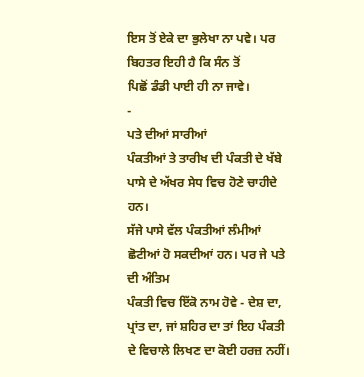ਇਸ ਤੋਂ ਏਕੇ ਦਾ ਭੁਲੇਖਾ ਨਾ ਪਵੇ। ਪਰ ਬਿਹਤਰ ਇਹੀ ਹੈ ਕਿ ਸੰਨ ਤੋਂ
ਪਿਛੋਂ ਡੰਡੀ ਪਾਈ ਹੀ ਨਾ ਜਾਵੇ।
-
ਪਤੇ ਦੀਆਂ ਸਾਰੀਆਂ
ਪੰਕਤੀਆਂ ਤੇ ਤਾਰੀਖ ਦੀ ਪੰਕਤੀ ਦੇ ਖੱਬੇ ਪਾਸੇ ਦੇ ਅੱਖਰ ਸੇਧ ਵਿਚ ਹੋਣੇ ਚਾਹੀਦੇ ਹਨ।
ਸੱਜੇ ਪਾਸੇ ਵੱਲ ਪੰਕਤੀਆਂ ਲੰਮੀਆਂ ਛੋਟੀਆਂ ਹੋ ਸਕਦੀਆਂ ਹਨ। ਪਰ ਜੇ ਪਤੇ ਦੀ ਅੰਤਿਮ
ਪੰਕਤੀ ਵਿਚ ਇੱਕੋ ਨਾਮ ਹੋਵੇ - ਦੇਸ਼ ਦਾ, ਪ੍ਰਾਂਤ ਦਾ, ਜਾਂ ਸ਼ਹਿਰ ਦਾ ਤਾਂ ਇਹ ਪੰਕਤੀ
ਦੇ ਵਿਚਾਲੇ ਲਿਖਣ ਦਾ ਕੋਈ ਹਰਜ਼ ਨਹੀਂ।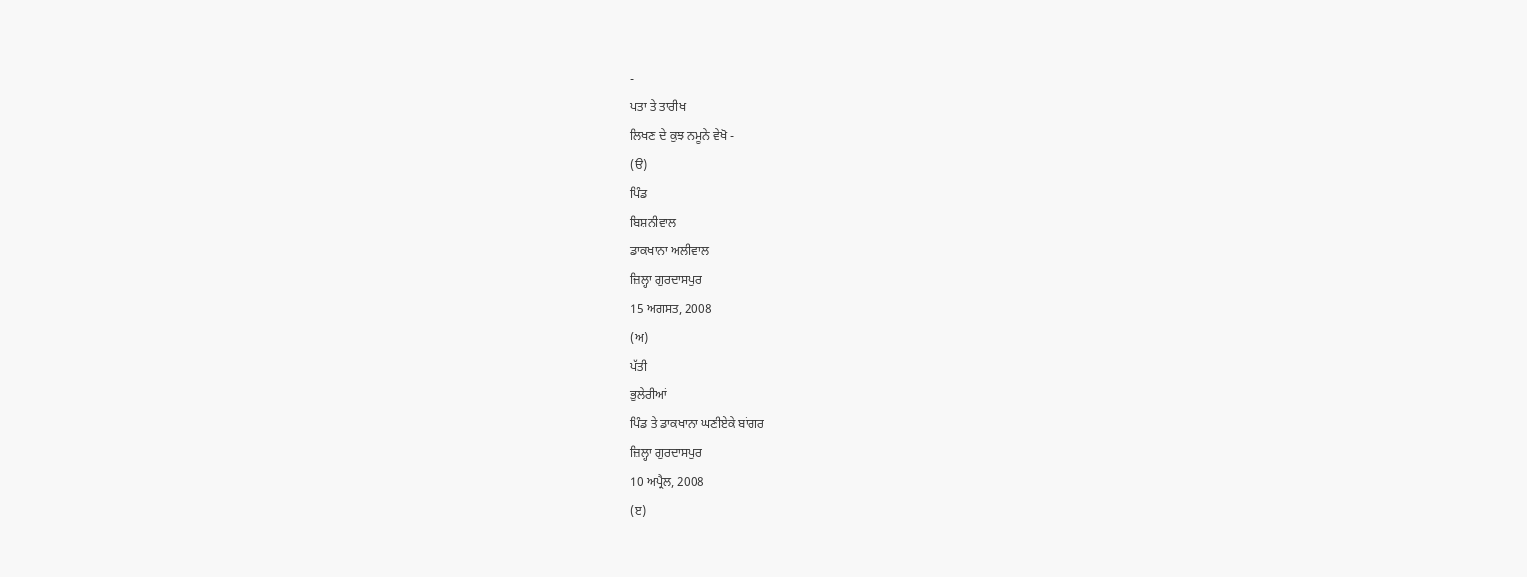-
ਪਤਾ ਤੇ ਤਾਰੀਖ
ਲਿਖਣ ਦੇ ਕੁਝ ਨਮੂਨੇ ਵੇਖੋ -
(ੳ)
ਪਿੰਡ
ਬਿਸ਼ਨੀਵਾਲ
ਡਾਕਖਾਨਾ ਅਲੀਵਾਲ
ਜ਼ਿਲ੍ਹਾ ਗੁਰਦਾਸਪੁਰ
15 ਅਗਸਤ, 2008
(ਅ)
ਪੱਤੀ
ਭੁਲੇਰੀਆਂ
ਪਿੰਡ ਤੇ ਡਾਕਖਾਨਾ ਘਣੀਏਕੇ ਬਾਂਗਰ
ਜ਼ਿਲ੍ਹਾ ਗੁਰਦਾਸਪੁਰ
10 ਅਪ੍ਰੈਲ, 2008
(ੲ)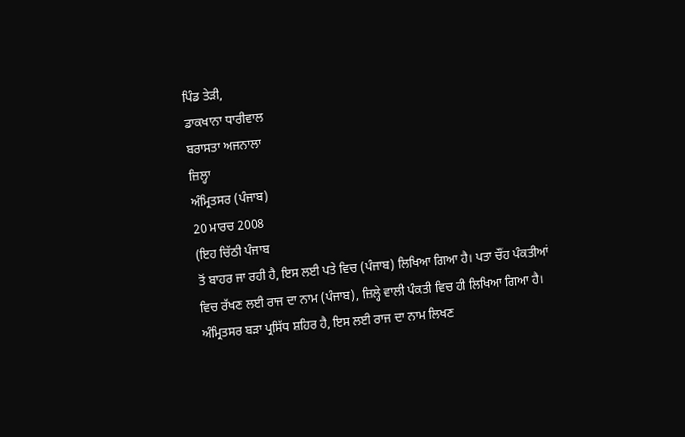ਪਿੰਡ ਤੇਡ਼ੀ,
ਡਾਕਖਾਨਾ ਧਾਰੀਵਾਲ
ਬਰਾਸਤਾ ਅਜਨਾਲਾ
ਜ਼ਿਲ੍ਹਾ
ਅੰਮ੍ਰਿਤਸਰ (ਪੰਜਾਬ)
20 ਮਾਰਚ 2008
(ਇਹ ਚਿੱਠੀ ਪੰਜਾਬ
ਤੋਂ ਬਾਹਰ ਜਾ ਰਹੀ ਹੈ, ਇਸ ਲਈ ਪਤੇ ਵਿਚ (ਪੰਜਾਬ) ਲਿਖਿਆ ਗਿਆ ਹੈ। ਪਤਾ ਚੌਂਹ ਪੰਕਤੀਆਂ
ਵਿਚ ਰੱਖਣ ਲਈ ਰਾਜ ਦਾ ਨਾਮ (ਪੰਜਾਬ), ਜ਼ਿਲ੍ਹੇ ਵਾਲੀ ਪੰਕਤੀ ਵਿਚ ਹੀ ਲਿਖਿਆ ਗਿਆ ਹੈ।
ਅੰਮ੍ਰਿਤਸਰ ਬਡ਼ਾ ਪ੍ਰਸਿੱਧ ਸ਼ਹਿਰ ਹੈ, ਇਸ ਲਈ ਰਾਜ ਦਾ ਨਾਮ ਲਿਖਣ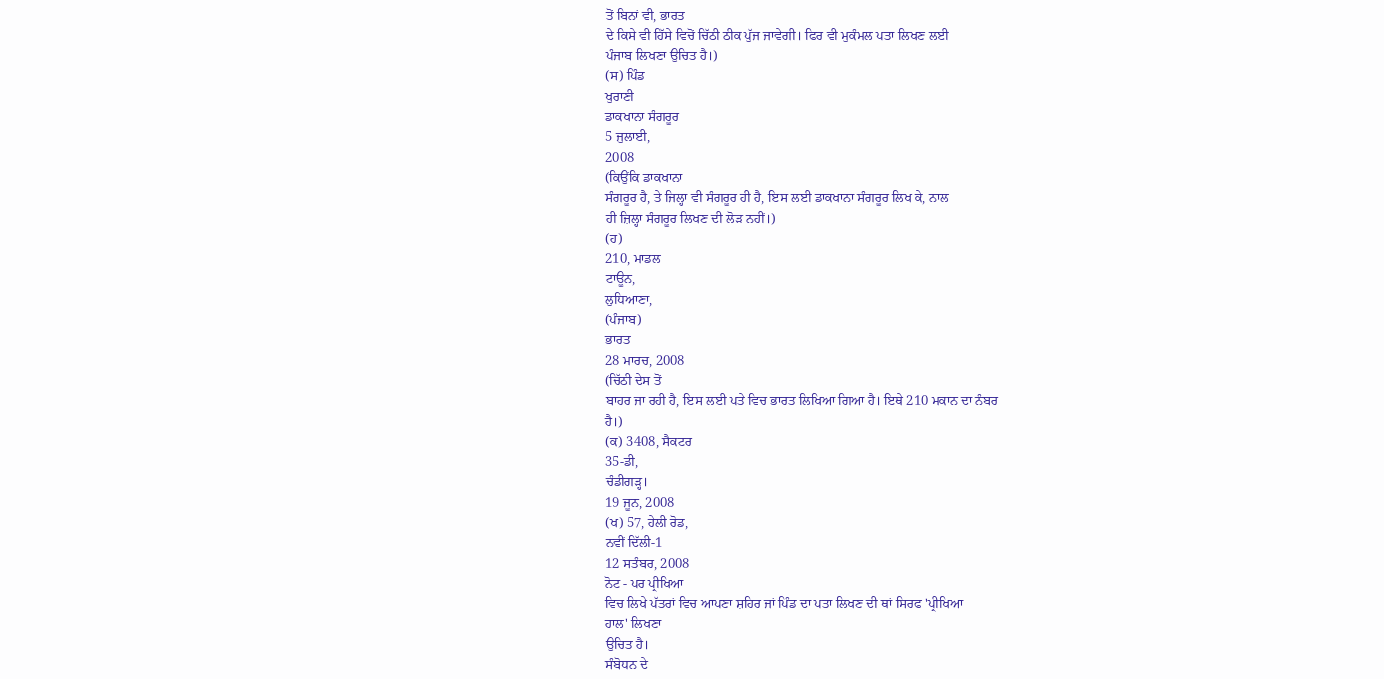ਤੋਂ ਬਿਨਾਂ ਵੀ, ਭਾਰਤ
ਦੇ ਕਿਸੇ ਵੀ ਹਿੱਸੇ ਵਿਚੋਂ ਚਿੱਠੀ ਠੀਕ ਪੁੱਜ ਜਾਵੇਗੀ। ਫਿਰ ਵੀ ਮੁਕੰਮਲ ਪਤਾ ਲਿਖਣ ਲਈ
ਪੰਜਾਬ ਲਿਖਣਾ ਉਚਿਤ ਹੈ।)
(ਸ) ਪਿੰਡ
ਖੁਰਾਣੀ
ਡਾਕਖਾਨਾ ਸੰਗਰੂਰ
5 ਜੁਲਾਈ,
2008
(ਕਿਉਂਕਿ ਡਾਕਖਾਨਾ
ਸੰਗਰੂਰ ਹੈ, ਤੇ ਜਿਲ੍ਹਾ ਵੀ ਸੰਗਰੂਰ ਹੀ ਹੈ, ਇਸ ਲਈ ਡਾਕਖਾਨਾ ਸੰਗਰੂਰ ਲਿਖ ਕੇ, ਨਾਲ
ਹੀ ਜ਼ਿਲ੍ਹਾ ਸੰਗਰੂਰ ਲਿਖਣ ਦੀ ਲੋਡ਼ ਨਹੀਂ।)
(ਹ)
210, ਮਾਡਲ
ਟਾਊਨ,
ਲੁਧਿਆਣਾ,
(ਪੰਜਾਬ)
ਭਾਰਤ
28 ਮਾਰਚ, 2008
(ਚਿੱਠੀ ਦੇਸ ਤੋਂ
ਬਾਹਰ ਜਾ ਰਹੀ ਹੈ, ਇਸ ਲਈ ਪਤੇ ਵਿਚ ਭਾਰਤ ਲਿਖਿਆ ਗਿਆ ਹੈ। ਇਥੇ 210 ਮਕਾਨ ਦਾ ਨੰਬਰ
ਹੈ।)
(ਕ) 3408, ਸੈਕਟਰ
35-ਡੀ,
ਚੰਡੀਗਡ਼੍ਹ।
19 ਜੂਨ, 2008
(ਖ) 57, ਹੇਲੀ ਰੋਡ,
ਨਵੀਂ ਦਿੱਲੀ-1
12 ਸਤੰਬਰ, 2008
ਨੋਟ - ਪਰ ਪ੍ਰੀਖਿਆ
ਵਿਚ ਲਿਖੇ ਪੱਤਰਾਂ ਵਿਚ ਆਪਣਾ ਸ਼ਹਿਰ ਜਾਂ ਪਿੰਡ ਦਾ ਪਤਾ ਲਿਖਣ ਦੀ ਥਾਂ ਸਿਰਫ 'ਪ੍ਰੀਖਿਆ
ਹਾਲ' ਲਿਖਣਾ
ਉਚਿਤ ਹੈ।
ਸੰਬੋਧਨ ਦੇ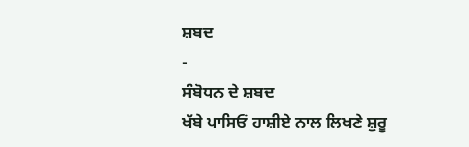ਸ਼ਬਦ
-
ਸੰਬੋਧਨ ਦੇ ਸ਼ਬਦ
ਖੱਬੇ ਪਾਸਿਓਂ ਹਾਸ਼ੀਏ ਨਾਲ ਲਿਖਣੇ ਸ਼ੁਰੂ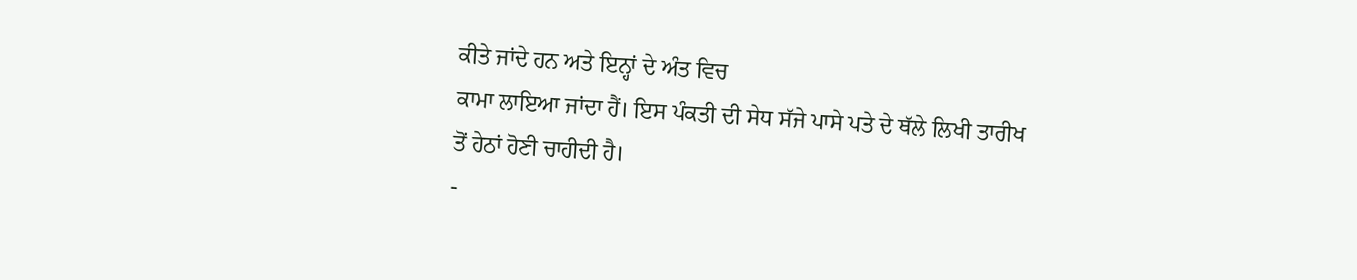ਕੀਤੇ ਜਾਂਦੇ ਹਨ ਅਤੇ ਇਨ੍ਹਾਂ ਦੇ ਅੰਤ ਵਿਚ
ਕਾਮਾ ਲਾਇਆ ਜਾਂਦਾ ਹੈਂ। ਇਸ ਪੰਕਤੀ ਦੀ ਸੇਧ ਸੱਜੇ ਪਾਸੇ ਪਤੇ ਦੇ ਥੱਲੇ ਲਿਖੀ ਤਾਰੀਖ
ਤੋਂ ਹੇਠਾਂ ਹੋਣੀ ਚਾਹੀਦੀ ਹੈ।
-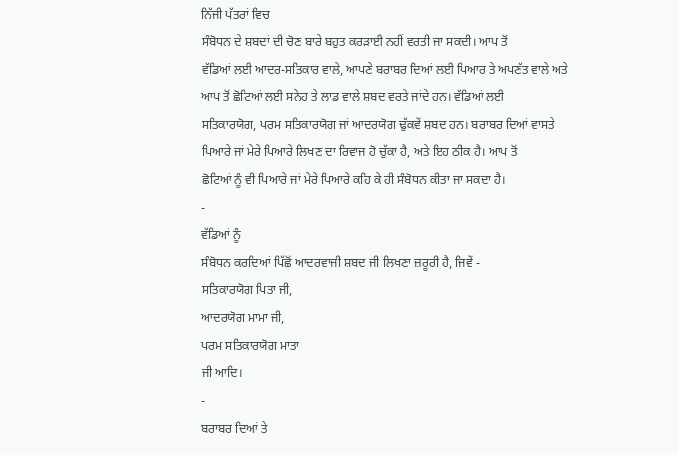ਨਿੱਜੀ ਪੱਤਰਾਂ ਵਿਚ
ਸੰਬੋਧਨ ਦੇ ਸ਼ਬਦਾਂ ਦੀ ਚੋਣ ਬਾਰੇ ਬਹੁਤ ਕਰਡ਼ਾਈ ਨਹੀਂ ਵਰਤੀ ਜਾ ਸਕਦੀ। ਆਪ ਤੋਂ
ਵੱਡਿਆਂ ਲਈ ਆਦਰ-ਸਤਿਕਾਰ ਵਾਲੇ, ਆਪਣੇ ਬਰਾਬਰ ਦਿਆਂ ਲਈ ਪਿਆਰ ਤੇ ਅਪਣੱਤ ਵਾਲੇ ਅਤੇ
ਆਪ ਤੋਂ ਛੋਟਿਆਂ ਲਈ ਸਨੇਹ ਤੇ ਲਾਡ ਵਾਲੇ ਸ਼ਬਦ ਵਰਤੇ ਜਾਂਦੇ ਹਨ। ਵੱਡਿਆਂ ਲਈ
ਸਤਿਕਾਰਯੋਗ, ਪਰਮ ਸਤਿਕਾਰਯੋਗ ਜਾਂ ਆਦਰਯੋਗ ਢੁੱਕਵੇਂ ਸ਼ਬਦ ਹਨ। ਬਰਾਬਰ ਦਿਆਂ ਵਾਸਤੇ
ਪਿਆਰੇ ਜਾਂ ਮੇਰੇ ਪਿਆਰੇ ਲਿਖਣ ਦਾ ਰਿਵਾਜ ਹੋ ਚੁੱਕਾ ਹੈ, ਅਤੇ ਇਹ ਠੀਕ ਹੈ। ਆਪ ਤੋਂ
ਛੋਟਿਆਂ ਨੂੰ ਵੀ ਪਿਆਰੇ ਜਾਂ ਮੇਰੇ ਪਿਆਰੇ ਕਹਿ ਕੇ ਹੀ ਸੰਬੋਧਨ ਕੀਤਾ ਜਾ ਸਕਦਾ ਹੈ।
-
ਵੱਡਿਆਂ ਨੂੰ
ਸੰਬੋਧਨ ਕਰਦਿਆਂ ਪਿੱਛੋਂ ਆਦਰਵਾਜੀ ਸ਼ਬਦ ਜੀ ਲਿਖਣਾ ਜ਼ਰੂਰੀ ਹੈ, ਜਿਵੇਂ -
ਸਤਿਕਾਰਯੋਗ ਪਿਤਾ ਜੀ,
ਆਦਰਯੋਗ ਮਾਮਾ ਜੀ,
ਪਰਮ ਸਤਿਕਾਰਯੋਗ ਮਾਤਾ
ਜੀ ਆਦਿ।
-
ਬਰਾਬਰ ਦਿਆਂ ਤੇ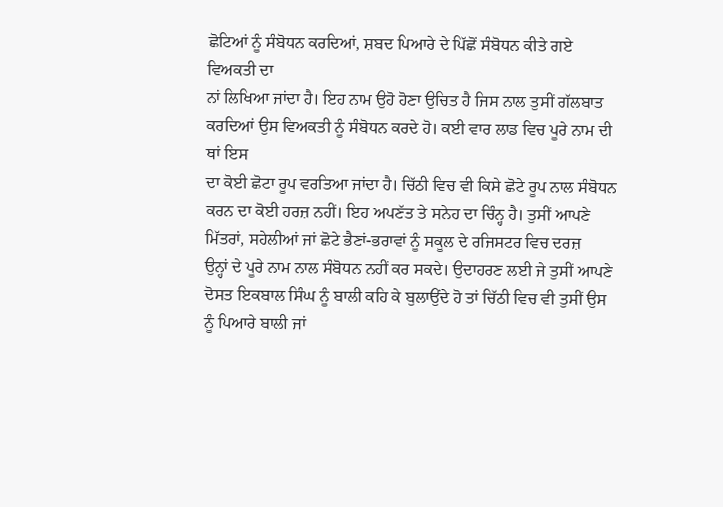ਛੋਟਿਆਂ ਨੂੰ ਸੰਬੋਧਨ ਕਰਦਿਆਂ, ਸ਼ਬਦ ਪਿਆਰੇ ਦੇ ਪਿੱਛੋਂ ਸੰਬੋਧਨ ਕੀਤੇ ਗਏ ਵਿਅਕਤੀ ਦਾ
ਨਾਂ ਲਿਖਿਆ ਜਾਂਦਾ ਹੈ। ਇਹ ਨਾਮ ਉਹੋ ਹੋਣਾ ਉਚਿਤ ਹੈ ਜਿਸ ਨਾਲ ਤੁਸੀਂ ਗੱਲਬਾਤ
ਕਰਦਿਆਂ ਉਸ ਵਿਅਕਤੀ ਨੂੰ ਸੰਬੋਧਨ ਕਰਦੇ ਹੋ। ਕਈ ਵਾਰ ਲਾਡ ਵਿਚ ਪੂਰੇ ਨਾਮ ਦੀ ਥਾਂ ਇਸ
ਦਾ ਕੋਈ ਛੋਟਾ ਰੂਪ ਵਰਤਿਆ ਜਾਂਦਾ ਹੈ। ਚਿੱਠੀ ਵਿਚ ਵੀ ਕਿਸੇ ਛੋਟੇ ਰੂਪ ਨਾਲ ਸੰਬੋਧਨ
ਕਰਨ ਦਾ ਕੋਈ ਹਰਜ਼ ਨਹੀਂ। ਇਹ ਅਪਣੱਤ ਤੇ ਸਨੇਹ ਦਾ ਚਿੰਨ੍ਹ ਹੈ। ਤੁਸੀਂ ਆਪਣੇ
ਮਿੱਤਰਾਂ, ਸਹੇਲੀਆਂ ਜਾਂ ਛੋਟੇ ਭੈਣਾਂ-ਭਰਾਵਾਂ ਨੂੰ ਸਕੂਲ ਦੇ ਰਜਿਸਟਰ ਵਿਚ ਦਰਜ਼
ਉਨ੍ਹਾਂ ਦੇ ਪੂਰੇ ਨਾਮ ਨਾਲ ਸੰਬੋਧਨ ਨਹੀਂ ਕਰ ਸਕਦੇ। ਉਦਾਹਰਣ ਲਈ ਜੇ ਤੁਸੀਂ ਆਪਣੇ
ਦੋਸਤ ਇਕਬਾਲ ਸਿੰਘ ਨੂੰ ਬਾਲੀ ਕਹਿ ਕੇ ਬੁਲਾਉਂਦੇ ਹੋ ਤਾਂ ਚਿੱਠੀ ਵਿਚ ਵੀ ਤੁਸੀਂ ਉਸ
ਨੂੰ ਪਿਆਰੇ ਬਾਲੀ ਜਾਂ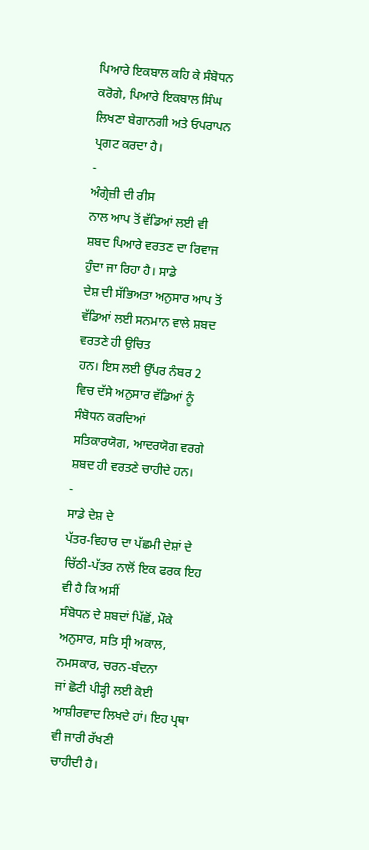ਪਿਆਰੇ ਇਕਬਾਲ ਕਹਿ ਕੇ ਸੰਬੋਧਨ ਕਰੋਗੇ, ਪਿਆਰੇ ਇਕਬਾਲ ਸਿੰਘ
ਲਿਖਣਾ ਬੇਗਾਨਗੀ ਅਤੇ ਓਪਰਾਪਨ ਪ੍ਰਗਟ ਕਰਦਾ ਹੈ।
-
ਅੰਗ੍ਰੇਜ਼ੀ ਦੀ ਰੀਸ
ਨਾਲ ਆਪ ਤੋਂ ਵੱਡਿਆਂ ਲਈ ਵੀ ਸ਼ਬਦ ਪਿਆਰੇ ਵਰਤਣ ਦਾ ਰਿਵਾਜ ਹੁੰਦਾ ਜਾ ਰਿਹਾ ਹੈ। ਸਾਡੇ
ਦੇਸ਼ ਦੀ ਸੱਭਿਅਤਾ ਅਨੁਸਾਰ ਆਪ ਤੋਂ ਵੱਡਿਆਂ ਲਈ ਸਨਮਾਨ ਵਾਲੇ ਸ਼ਬਦ ਵਰਤਣੇ ਹੀ ਉਚਿਤ
ਹਨ। ਇਸ ਲਈ ਉੱਪਰ ਨੰਬਰ 2 ਵਿਚ ਦੱਸੇ ਅਨੁਸਾਰ ਵੱਡਿਆਂ ਨੂੰ ਸੰਬੋਧਨ ਕਰਦਿਆਂ
ਸਤਿਕਾਰਯੋਗ, ਆਦਰਯੋਗ ਵਰਗੇ ਸ਼ਬਦ ਹੀ ਵਰਤਣੇ ਚਾਹੀਦੇ ਹਨ।
-
ਸਾਡੇ ਦੇਸ਼ ਦੇ
ਪੱਤਰ-ਵਿਹਾਰ ਦਾ ਪੱਛਮੀ ਦੇਸ਼ਾਂ ਦੇ ਚਿੱਠੀ-ਪੱਤਰ ਨਾਲੋਂ ਇਕ ਫਰਕ ਇਹ ਵੀ ਹੈ ਕਿ ਅਸੀਂ
ਸੰਬੋਧਨ ਦੇ ਸ਼ਬਦਾਂ ਪਿੱਛੋਂ, ਮੌਕੇ ਅਨੁਸਾਰ, ਸਤਿ ਸ੍ਰੀ ਅਕਾਲ, ਨਮਸਕਾਰ, ਚਰਨ-ਬੰਦਨਾ
ਜਾਂ ਛੋਟੀ ਪੀਡ਼੍ਹੀ ਲਈ ਕੋਈ ਆਸ਼ੀਰਵਾਦ ਲਿਖਦੇ ਹਾਂ। ਇਹ ਪ੍ਰਥਾ ਵੀ ਜਾਰੀ ਰੱਖਣੀ
ਚਾਹੀਦੀ ਹੈ।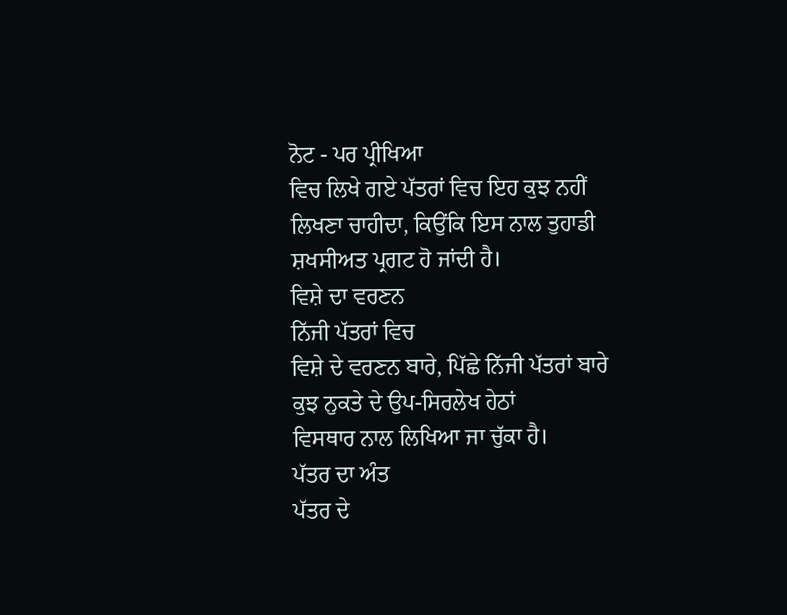ਨੋਟ - ਪਰ ਪ੍ਰੀਖਿਆ
ਵਿਚ ਲਿਖੇ ਗਏ ਪੱਤਰਾਂ ਵਿਚ ਇਹ ਕੁਝ ਨਹੀਂ ਲਿਖਣਾ ਚਾਹੀਦਾ, ਕਿਉਂਕਿ ਇਸ ਨਾਲ ਤੁਹਾਡੀ
ਸ਼ਖਸੀਅਤ ਪ੍ਰਗਟ ਹੋ ਜਾਂਦੀ ਹੈ।
ਵਿਸ਼ੇ ਦਾ ਵਰਣਨ
ਨਿੱਜੀ ਪੱਤਰਾਂ ਵਿਚ
ਵਿਸ਼ੇ ਦੇ ਵਰਣਨ ਬਾਰੇ, ਪਿੱਛੇ ਨਿੱਜੀ ਪੱਤਰਾਂ ਬਾਰੇ ਕੁਝ ਨੁਕਤੇ ਦੇ ਉਪ-ਸਿਰਲੇਖ ਹੇਠਾਂ
ਵਿਸਥਾਰ ਨਾਲ ਲਿਖਿਆ ਜਾ ਚੁੱਕਾ ਹੈ।
ਪੱਤਰ ਦਾ ਅੰਤ
ਪੱਤਰ ਦੇ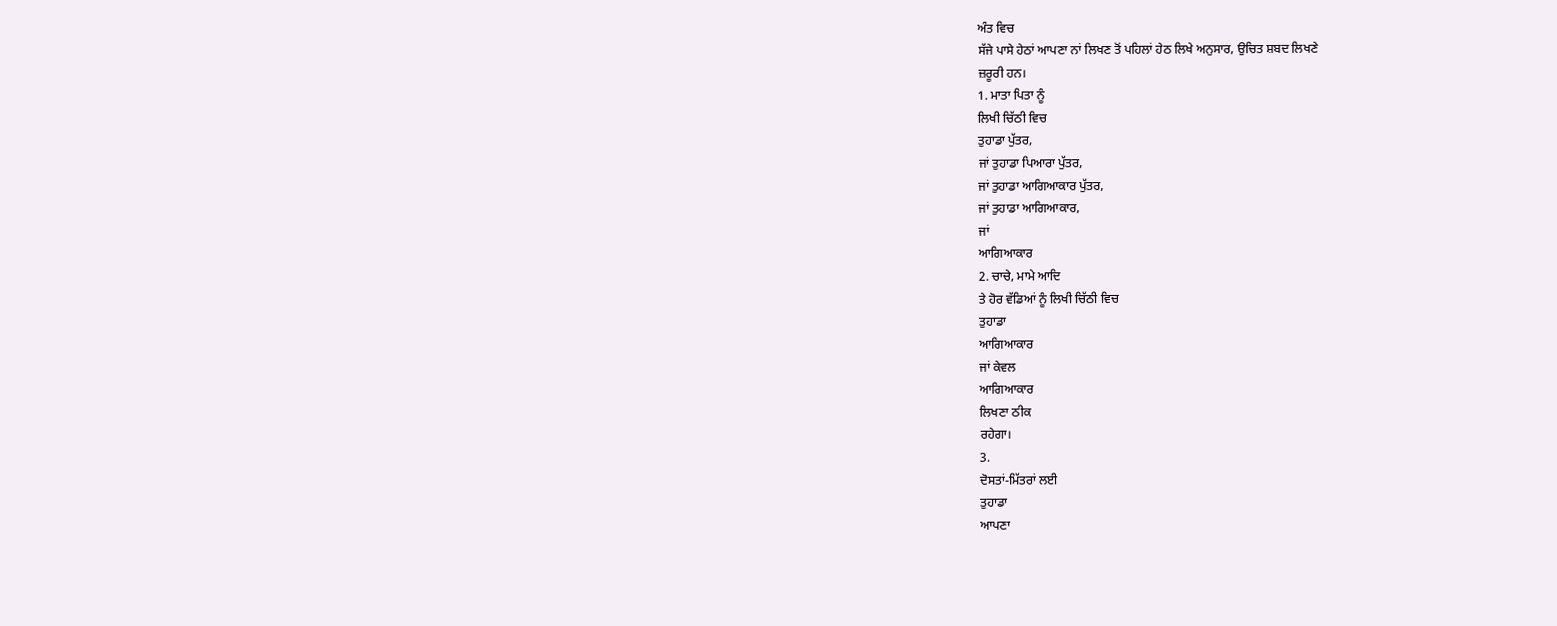ਅੰਤ ਵਿਚ
ਸੱਜੇ ਪਾਸੇ ਹੇਠਾਂ ਆਪਣਾ ਨਾਂ ਲਿਖਣ ਤੋਂ ਪਹਿਲਾਂ ਹੇਠ ਲਿਖੇ ਅਨੁਸਾਰ, ਉਚਿਤ ਸ਼ਬਦ ਲਿਖਣੇ
ਜ਼ਰੂਰੀ ਹਨ।
1. ਮਾਤਾ ਪਿਤਾ ਨੂੰ
ਲਿਖੀ ਚਿੱਠੀ ਵਿਚ
ਤੁਹਾਡਾ ਪੁੱਤਰ,
ਜਾਂ ਤੁਹਾਡਾ ਪਿਆਰਾ ਪੁੱਤਰ,
ਜਾਂ ਤੁਹਾਡਾ ਆਗਿਆਕਾਰ ਪੁੱਤਰ,
ਜਾਂ ਤੁਹਾਡਾ ਆਗਿਆਕਾਰ,
ਜਾਂ
ਆਗਿਆਕਾਰ
2. ਚਾਚੇ, ਮਾਮੇ ਆਦਿ
ਤੇ ਹੋਰ ਵੱਡਿਆਂ ਨੂੰ ਲਿਖੀ ਚਿੱਠੀ ਵਿਚ
ਤੁਹਾਡਾ
ਆਗਿਆਕਾਰ
ਜਾਂ ਕੇਵਲ
ਆਗਿਆਕਾਰ
ਲਿਖਣਾ ਠੀਕ
ਰਹੇਗਾ।
3.
ਦੋਸਤਾਂ-ਮਿੱਤਰਾਂ ਲਈ
ਤੁਹਾਡਾ
ਆਪਣਾ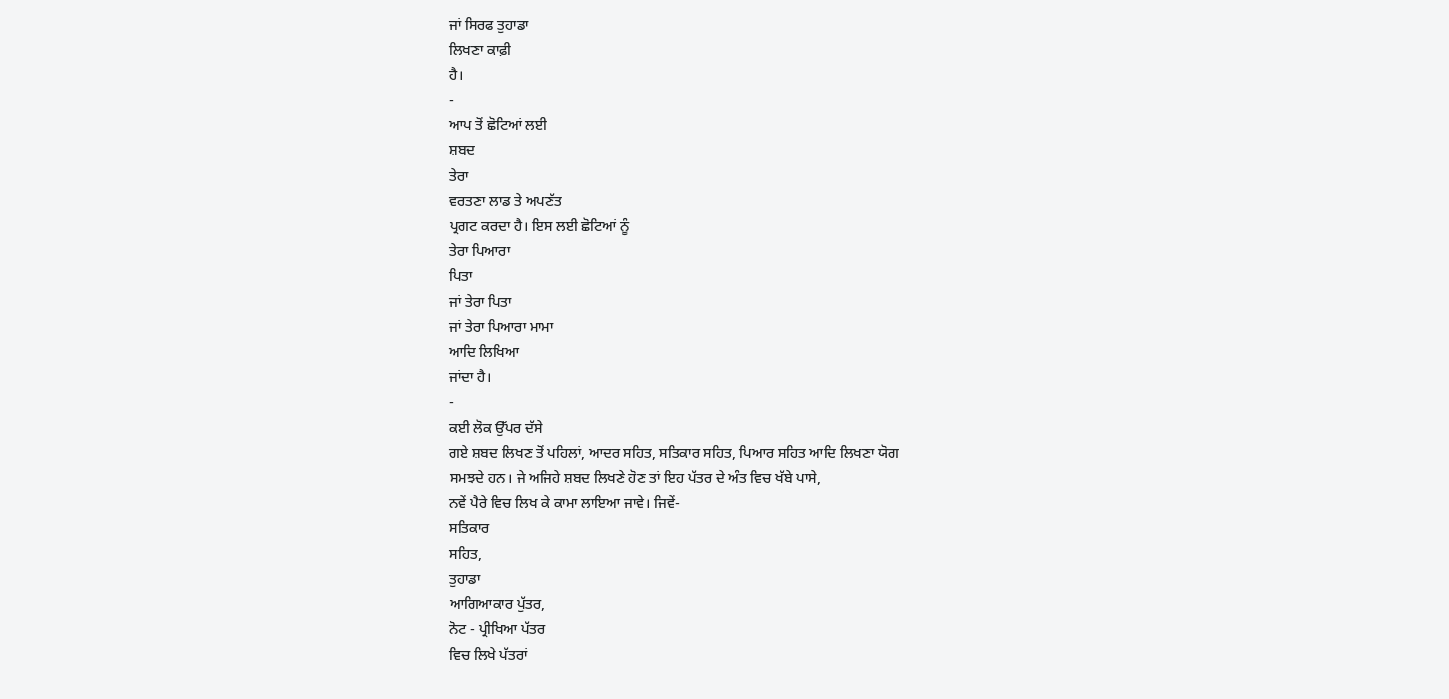ਜਾਂ ਸਿਰਫ ਤੁਹਾਡਾ
ਲਿਖਣਾ ਕਾਫ਼ੀ
ਹੈ।
-
ਆਪ ਤੋਂ ਛੋਟਿਆਂ ਲਈ
ਸ਼ਬਦ
ਤੇਰਾ
ਵਰਤਣਾ ਲਾਡ ਤੇ ਅਪਣੱਤ
ਪ੍ਰਗਟ ਕਰਦਾ ਹੈ। ਇਸ ਲਈ ਛੋਟਿਆਂ ਨੂੰ
ਤੇਰਾ ਪਿਆਰਾ
ਪਿਤਾ
ਜਾਂ ਤੇਰਾ ਪਿਤਾ
ਜਾਂ ਤੇਰਾ ਪਿਆਰਾ ਮਾਮਾ
ਆਦਿ ਲਿਖਿਆ
ਜਾਂਦਾ ਹੈ।
-
ਕਈ ਲੋਕ ਉੱਪਰ ਦੱਸੇ
ਗਏ ਸ਼ਬਦ ਲਿਖਣ ਤੋਂ ਪਹਿਲਾਂ, ਆਦਰ ਸਹਿਤ, ਸਤਿਕਾਰ ਸਹਿਤ, ਪਿਆਰ ਸਹਿਤ ਆਦਿ ਲਿਖਣਾ ਯੋਗ
ਸਮਝਦੇ ਹਨ। ਜੇ ਅਜਿਹੇ ਸ਼ਬਦ ਲਿਖਣੇ ਹੋਣ ਤਾਂ ਇਹ ਪੱਤਰ ਦੇ ਅੰਤ ਵਿਚ ਖੱਬੇ ਪਾਸੇ,
ਨਵੇਂ ਪੈਰੇ ਵਿਚ ਲਿਖ ਕੇ ਕਾਮਾ ਲਾਇਆ ਜਾਵੇ। ਜਿਵੇਂ-
ਸਤਿਕਾਰ
ਸਹਿਤ,
ਤੁਹਾਡਾ
ਆਗਿਆਕਾਰ ਪੁੱਤਰ,
ਨੋਟ - ਪ੍ਰੀਖਿਆ ਪੱਤਰ
ਵਿਚ ਲਿਖੇ ਪੱਤਰਾਂ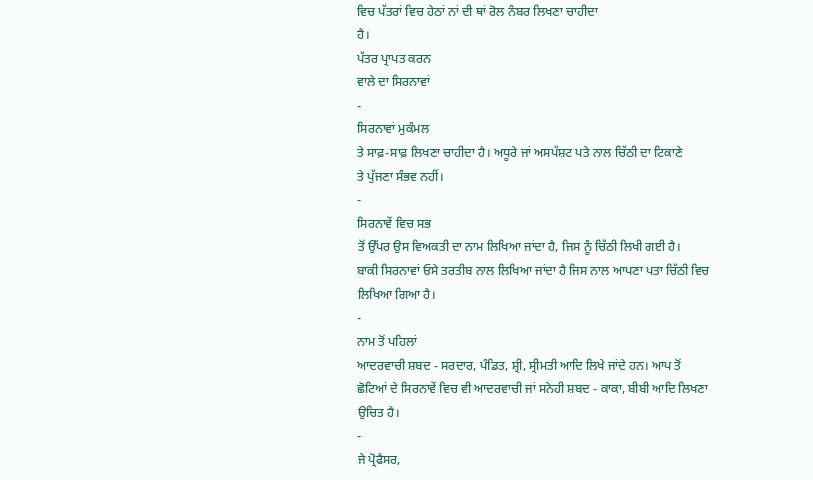ਵਿਚ ਪੱਤਰਾਂ ਵਿਚ ਹੇਠਾਂ ਨਾਂ ਦੀ ਥਾਂ ਰੋਲ ਨੰਬਰ ਲਿਖਣਾ ਚਾਹੀਦਾ
ਹੈ।
ਪੱਤਰ ਪ੍ਰਾਪਤ ਕਰਨ
ਵਾਲੇ ਦਾ ਸਿਰਨਾਵਾਂ
-
ਸਿਰਨਾਵਾਂ ਮੁਕੰਮਲ
ਤੇ ਸਾਫ਼-ਸਾਫ਼ ਲਿਖਣਾ ਚਾਹੀਦਾ ਹੈ। ਅਧੂਰੇ ਜਾਂ ਅਸਪੱਸ਼ਟ ਪਤੇ ਨਾਲ ਚਿੱਠੀ ਦਾ ਟਿਕਾਣੇ
ਤੇ ਪੁੱਜਣਾ ਸੰਭਵ ਨਹੀਂ।
-
ਸਿਰਨਾਵੇਂ ਵਿਚ ਸਭ
ਤੋਂ ਉੱਪਰ ਉਸ ਵਿਅਕਤੀ ਦਾ ਨਾਮ ਲਿਖਿਆ ਜਾਂਦਾ ਹੈ, ਜਿਸ ਨੂੰ ਚਿੱਠੀ ਲਿਖੀ ਗਈ ਹੈ।
ਬਾਕੀ ਸਿਰਨਾਵਾਂ ਓਸੇ ਤਰਤੀਬ ਨਾਲ ਲਿਖਿਆ ਜਾਂਦਾ ਹੈ ਜਿਸ ਨਾਲ ਆਪਣਾ ਪਤਾ ਚਿੱਠੀ ਵਿਚ
ਲਿਖਿਆ ਗਿਆ ਹੈ।
-
ਨਾਮ ਤੋਂ ਪਹਿਲਾਂ
ਆਦਰਵਾਚੀ ਸ਼ਬਦ - ਸਰਦਾਰ, ਪੰਡਿਤ, ਸ਼੍ਰੀ, ਸ੍ਰੀਮਤੀ ਆਦਿ ਲਿਖੇ ਜਾਂਦੇ ਹਨ। ਆਪ ਤੋਂ
ਛੋਟਿਆਂ ਦੇ ਸਿਰਨਾਵੇਂ ਵਿਚ ਵੀ ਆਦਰਵਾਚੀ ਜਾਂ ਸਨੇਹੀ ਸ਼ਬਦ - ਕਾਕਾ, ਬੀਬੀ ਆਦਿ ਲਿਖਣਾ
ਉਚਿਤ ਹੈ।
-
ਜੇ ਪ੍ਰੋਫੈਸਰ,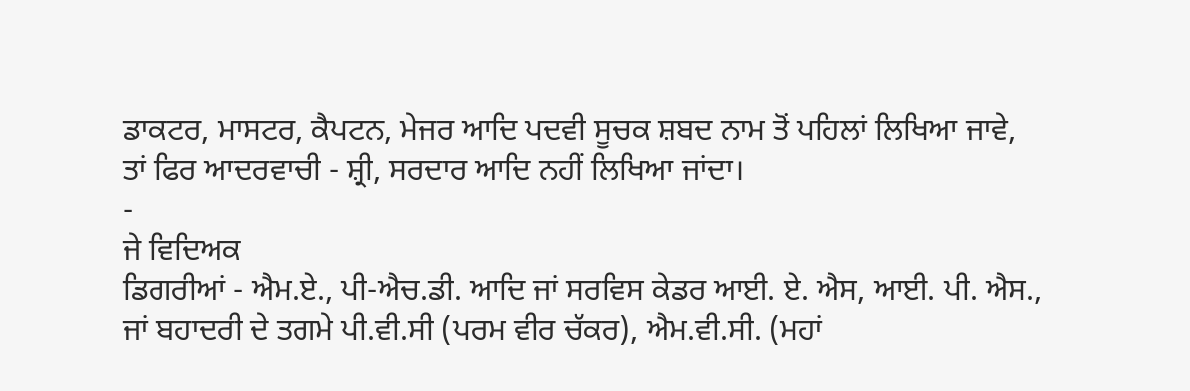ਡਾਕਟਰ, ਮਾਸਟਰ, ਕੈਪਟਨ, ਮੇਜਰ ਆਦਿ ਪਦਵੀ ਸੂਚਕ ਸ਼ਬਦ ਨਾਮ ਤੋਂ ਪਹਿਲਾਂ ਲਿਖਿਆ ਜਾਵੇ,
ਤਾਂ ਫਿਰ ਆਦਰਵਾਚੀ - ਸ਼੍ਰੀ, ਸਰਦਾਰ ਆਦਿ ਨਹੀਂ ਲਿਖਿਆ ਜਾਂਦਾ।
-
ਜੇ ਵਿਦਿਅਕ
ਡਿਗਰੀਆਂ - ਐਮ.ਏ., ਪੀ-ਐਚ.ਡੀ. ਆਦਿ ਜਾਂ ਸਰਵਿਸ ਕੇਡਰ ਆਈ. ਏ. ਐਸ, ਆਈ. ਪੀ. ਐਸ.,
ਜਾਂ ਬਹਾਦਰੀ ਦੇ ਤਗਮੇ ਪੀ.ਵੀ.ਸੀ (ਪਰਮ ਵੀਰ ਚੱਕਰ), ਐਮ.ਵੀ.ਸੀ. (ਮਹਾਂ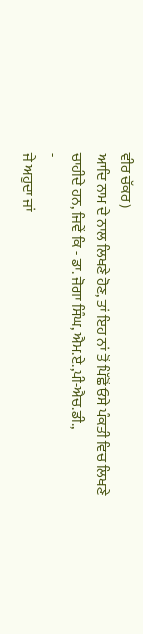ਵੀਰ ਚੱਕਰ)
ਆਦਿ ਨਾਮ ਦੇ ਨਾਲ ਲਿਖਣੇ ਹੋਣ, ਤਾਂ ਇਹ ਨਾਂ ਤੋਂ ਪਿੱਛੋਂ ਓਸੇ ਪੰਕਤੀ ਵਿਚ ਲਿਖਣੇ
ਚਾਹੀਦੇ ਹਨ, ਜਿਵੇਂ ਕਿ - ਡਾ. ਜੋਗਾ ਸਿੰਘ, ਐਮ.ਏ.,ਪੀ-ਐਚ.ਡੀ.,
-
ਜੇ ਅਹੁਦਾ ਜਾਂ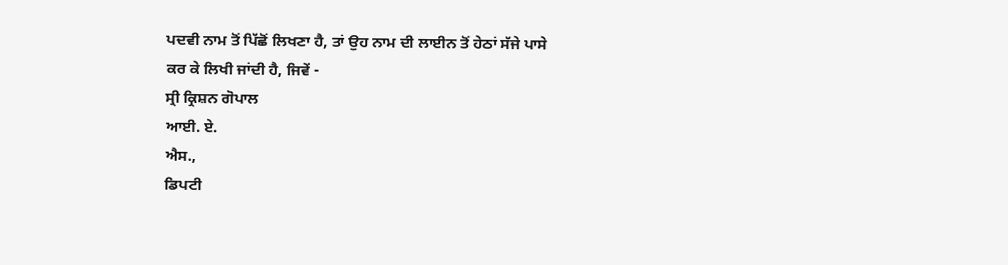ਪਦਵੀ ਨਾਮ ਤੋਂ ਪਿੱਛੋਂ ਲਿਖਣਾ ਹੈ, ਤਾਂ ਉਹ ਨਾਮ ਦੀ ਲਾਈਨ ਤੋਂ ਹੇਠਾਂ ਸੱਜੇ ਪਾਸੇ
ਕਰ ਕੇ ਲਿਖੀ ਜਾਂਦੀ ਹੈ, ਜਿਵੇਂ -
ਸ੍ਰੀ ਕ੍ਰਿਸ਼ਨ ਗੋਪਾਲ
ਆਈ. ਏ.
ਐਸ.,
ਡਿਪਟੀ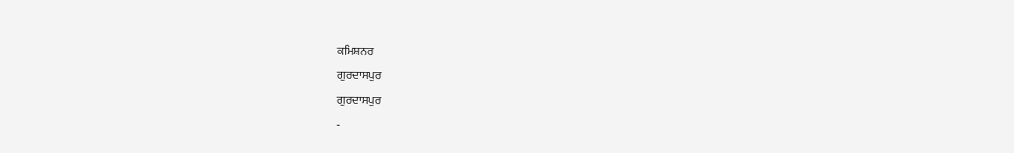ਕਮਿਸ਼ਨਰ
ਗੁਰਦਾਸਪੁਰ
ਗੁਰਦਾਸਪੁਰ
-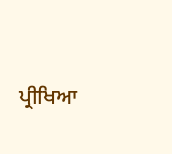ਪ੍ਰੀਖਿਆ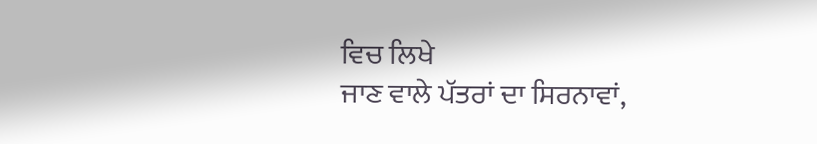ਵਿਚ ਲਿਖੇ
ਜਾਣ ਵਾਲੇ ਪੱਤਰਾਂ ਦਾ ਸਿਰਨਾਵਾਂ,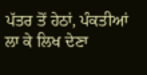ਪੱਤਰ ਤੋਂ ਹੇਠਾਂ, ਪੰਕਤੀਆਂ ਲਾ ਕੇ ਲਿਖ ਦੇਣਾ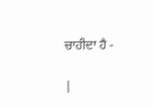ਚਾਹੀਦਾ ਹੈ -

|